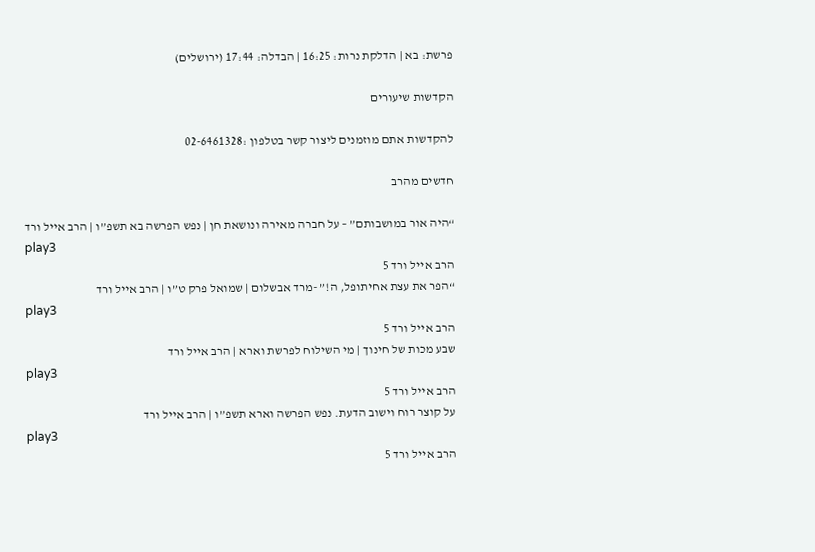פרשת: בא | הדלקת נרות: 16:25 | הבדלה: 17:44 (ירושלים)

הקדשות שיעורים

להקדשות אתם מוזמנים ליצור קשר בטלפון :02-6461328

חדשים מהרב

“היה אור במושבותם” – על חברה מאירה ונושאת חן | נפש הפרשה בא תשפ”ו | הרב אייל ורד
play3
הרב אייל ורד 5
“הפר את עצת אחיתופל, ה!” -מרד אבשלום | שמואל פרק ט”ו | הרב אייל ורד
play3
הרב אייל ורד 5
שבע מכות של חינוך | מי השילוח לפרשת וארא | הרב אייל ורד
play3
הרב אייל ורד 5
על קוצר רוח וישוב הדעת. נפש הפרשה וארא תשפ”ו | הרב אייל ורד
play3
הרב אייל ורד 5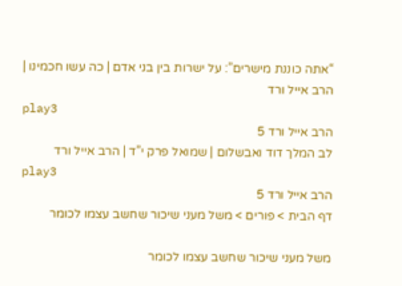“אתה כוננת מישרים”: על ישרות בין בני אדם | כה עשו חכמינו | הרב אייל ורד
play3
הרב אייל ורד 5
לב המלך דוד ואבשלום | שמואל פרק י”ד | הרב אייל ורד
play3
הרב אייל ורד 5
דף הבית > פורים > משל מעני שיכור שחשב עצמו לכומר

משל מעני שיכור שחשב עצמו לכומר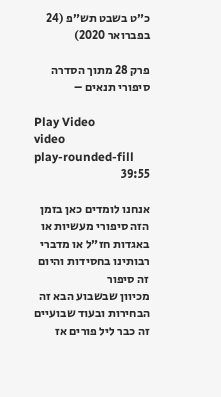כ״ט בשבט תש״פ (24 בפברואר 2020)

פרק 28 מתוך הסדרה סיפורי תנאים –

Play Video
video
play-rounded-fill
39:55

אנחנו לומדים כאן בזמן הזה סיפורי מעשיות או באגדות חז״ל או מדברי רבותינו בחסידות והיום זה סיפור
מכיוון שבשבוע הבא זה הבחירות ובעוד שבועיים זה כבר ליל פורים אז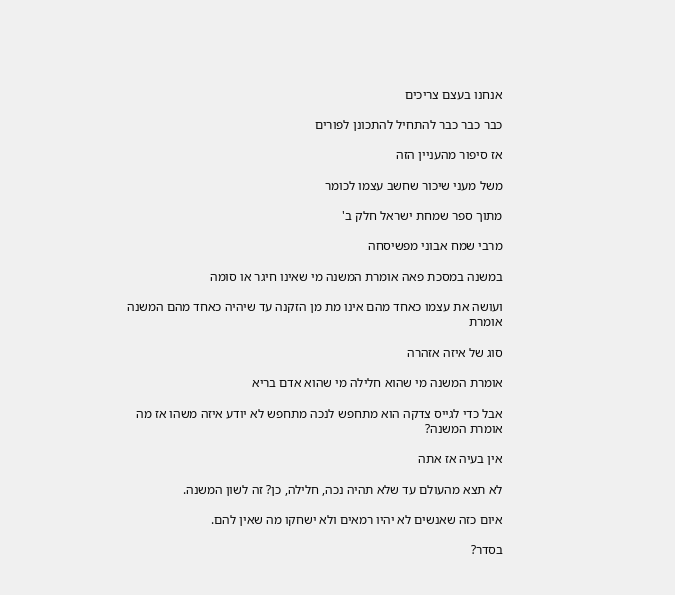אנחנו בעצם צריכים

כבר כבר כבר להתחיל להתכונן לפורים

אז סיפור מהעניין הזה

משל מעני שיכור שחשב עצמו לכומר

מתוך ספר שמחת ישראל חלק ב'

מרבי שמח אבוני מפשיסחה

במשנה במסכת פאה אומרת המשנה מי שאינו חיגר או סומה

ועושה את עצמו כאחד מהם אינו מת מן הזקנה עד שיהיה כאחד מהם המשנה אומרת

סוג של איזה אזהרה

אומרת המשנה מי שהוא חלילה מי שהוא אדם בריא

אבל כדי לגייס צדקה הוא מתחפש לנכה מתחפש לא יודע איזה משהו אז מה אומרת המשנה?

אין בעיה אז אתה

לא תצא מהעולם עד שלא תהיה נכה, חלילה, כן? זה לשון המשנה.

איום כזה שאנשים לא יהיו רמאים ולא ישחקו מה שאין להם.

בסדר?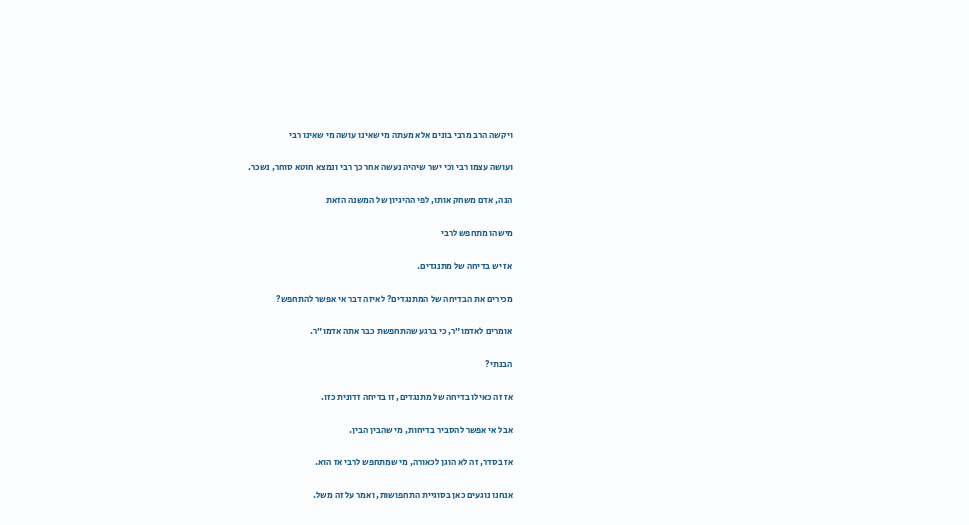ויקשה הרב מרבי בונים אלא מעתה מי שאינו עושה מי שאינו רבי

ועושה עצמו רבי וכי ישר שיהיה נעשה אחר כך רבי ונמצא חוטא סוחר, נשכר.

הנה, אדם משחק אותו, לפי ההיגיון של המשנה הזאת

מישהו מתחפש לרבי

אז יש בדיחה של מתנגדים.

מכירים את הבדיחה של המתנגדים? לאיזה דבר אי אפשר להתחפש?

אומרים לאדמו״ר, כי ברגע שהתחפשת כבר אתה אדמו״ר.

הבנתי?

אז זה כאילו בדיחה של מתנגדים, זו בדיחה זדונית כזו.

אבל אי אפשר להסביר בדיחות, מי שהבין הבין.

אז בסדר, זה לא הוגן לכאורה, מי שמתחפש לרבי אז הוא.

אנחנו נוגעים כאן בסוגיית התחפושות, ואמר על זה משל.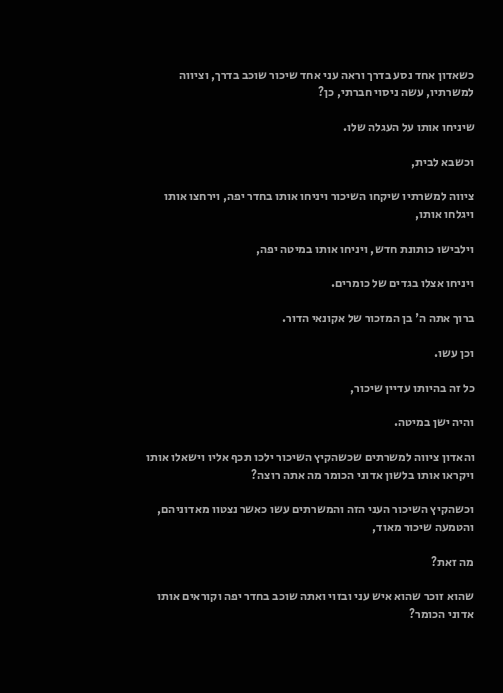כשאדון אחד נסע בדרך וראה עני אחד שיכור שוכב בדרך, וציווה למשרתיו, עשה ניסוי חברתי, כן?

שיניחו אותו על העגלה שלו.

וכשבא לבית,

ציווה למשרתיו שיקחו השיכור ויניחו אותו בחדר יפה, וירחצו אותו ויגלחו אותו,

וילבישו כותונת חדש, ויניחו אותו במיטה יפה,

ויניחו אצלו בגדים של כומרים.

ברוך אתה ה' בן המזכור של אקונאי הדור.

וכן עשו.

כל זה בהיותו עדיין שיכור,

והיה ישן במיטה.

והאדון ציווה למשרתים שכשהקיץ השיכור ילכו תכף אליו וישאלו אותו ויקראו אותו בלשון אדוני הכומר מה אתה רוצה?

וכשהקיץ השיכור העני הזה והמשרתים עשו כאשר נצטוו מאדוניהם, והטמעה שיכור מאוד,

מה זאת?

שהוא זוכר שהוא איש עני ובזוי ואתה שוכב בחדר יפה וקוראים אותו אדוני הכומר?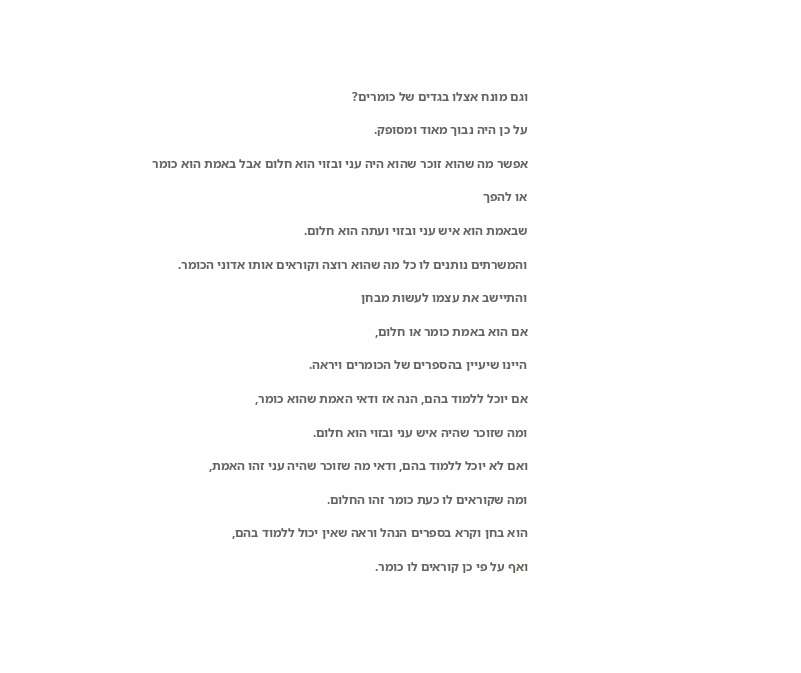וגם מונח אצלו בגדים של כומרים?

על כן היה נבוך מאוד ומסופק.

אפשר מה שהוא זוכר שהוא היה עני ובזוי הוא חלום אבל באמת הוא כומר

או להפך

שבאמת הוא איש עני ובזוי ועתה הוא חלום.

והמשרתים נותנים לו כל מה שהוא רוצה וקוראים אותו אדוני הכומר.

והתיישב את עצמו לעשות מבחן

אם הוא באמת כומר או חלום,

היינו שיעיין בהספרים של הכומרים ויראה.

אם יוכל ללמוד בהם, הנה אז ודאי האמת שהוא כומר,

ומה שזוכר שהיה איש עני ובזוי הוא חלום.

ואם לא יוכל ללמוד בהם, ודאי מה שזוכר שהיה עני זהו האמת,

ומה שקוראים לו כעת כומר זהו החלום.

הוא בחן וקרא בספרים הנהל וראה שאין יכול ללמוד בהם,

ואף על פי כן קוראים לו כומר.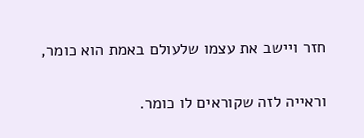חזר ויישב את עצמו שלעולם באמת הוא כומר,

וראייה לזה שקוראים לו כומר.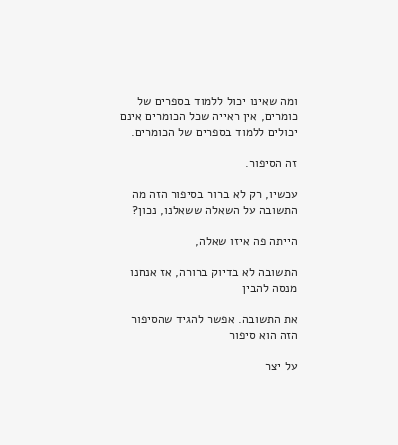ומה שאינו יכול ללמוד בספרים של כומרים, אין ראייה שכל הכומרים אינם יכולים ללמוד בספרים של הכומרים.

זה הסיפור.

עכשיו, רק לא ברור בסיפור הזה מה התשובה על השאלה ששאלנו, נכון?

הייתה פה איזו שאלה,

התשובה לא בדיוק ברורה, אז אנחנו מנסה להבין

את התשובה. אפשר להגיד שהסיפור הזה הוא סיפור

על יצר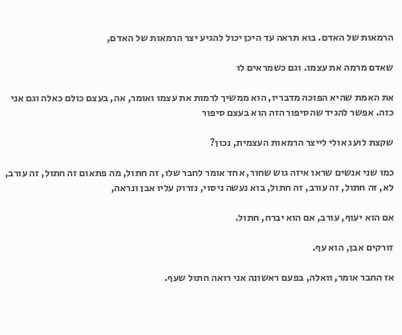הרמאות של האדם. בוא תראה עד היכן יכול להגיע יצר הרמאות של האדם,

שאדם מרמה את עצמו. וגם כשמראים לו

את האמת שהיא הפוכה מדבריו, הוא ממשיך לרמות את עצמו ואומר, אה, בעצם כולם כאלה וגם אני כזה. אפשר להגיד שהסיפור הזה הוא בעצם סיפור

שקצת לועג אולי לייצר הרמאות העצמית, נכון?

כמו שני אנשים שראו איזה גוש שחור, אחד אומר לחבר שלו, זה חתול, מה פתאום זה חתול, זה עורב, לא, זה חתול, זה עורב, זה חתול, בוא נעשה ניסוי, נזרוק עליו אבן ונראה,

אם הוא יעוף, עורב, אם הוא יברח, חתול.

זורקים אבן, הוא עף.

אז החבר אומר, וואלה, בפעם ראשונה אני רואה חתול שעף.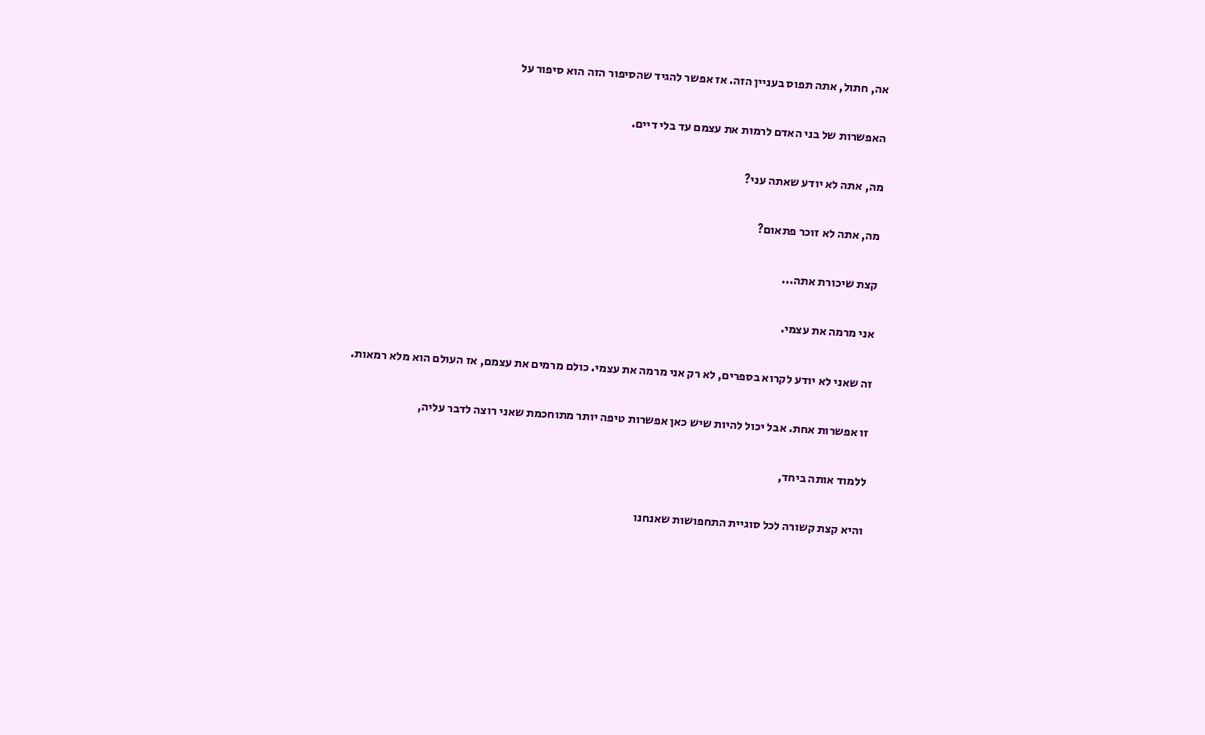אה, חתול, אתה תפוס בעניין הזה. אז אפשר להגיד שהסיפור הזה הוא סיפור על

האפשרות של בני האדם לרמות את עצמם עד בלי דיים.

מה, אתה לא יודע שאתה עני?

מה, אתה לא זוכר פתאום?

קצת שיכורת אתה...

אני מרמה את עצמי.

זה שאני לא יודע לקרוא בספרים, לא רק אני מרמה את עצמי. כולם מרמים את עצמם, אז העולם הוא מלא רמאות.

זו אפשרות אחת. אבל יכול להיות שיש כאן אפשרות טיפה יותר מתוחכמת שאני רוצה לדבר עליה,

ללמוד אותה ביחד,

והיא קצת קשורה לכל סוגיית התחפושות שאנחנו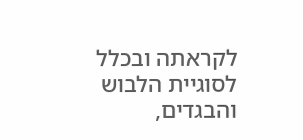לקראתה ובכלל לסוגיית הלבוש והבגדים,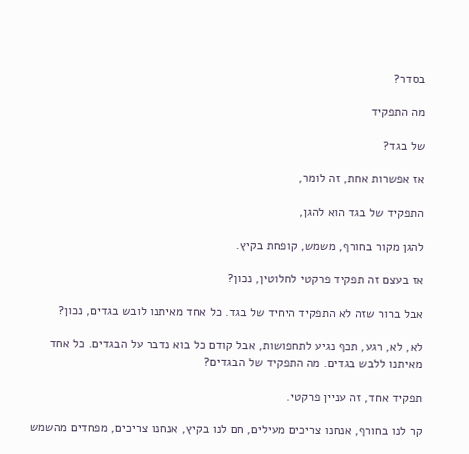בסדר?

מה התפקיד

של בגד?

אז אפשרות אחת, זה לומר,

התפקיד של בגד הוא להגן,

להגן מקור בחורף, משמש, קופחת בקיץ.

אז בעצם זה תפקיד פרקטי לחלוטין, נכון?

אבל ברור שזה לא התפקיד היחיד של בגד. כל אחד מאיתנו לובש בגדים, נכון?

לא, לא, רגע, תכף נגיע לתחפושות, אבל קודם כל בוא נדבר על הבגדים. כל אחד מאיתנו ללבש בגדים. מה התפקיד של הבגדים?

תפקיד אחד, זה עניין פרקטי.

קר לנו בחורף, אנחנו צריכים מעילים, חם לנו בקיץ, אנחנו צריכים, מפחדים מהשמש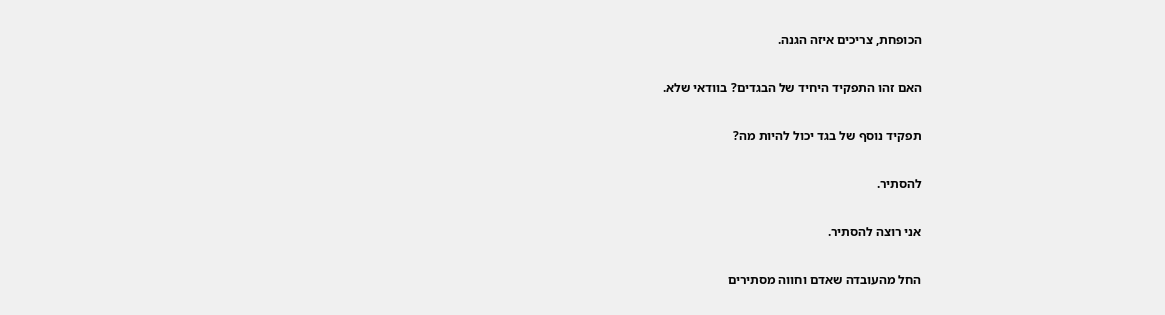הכופחת, צריכים איזה הגנה.

האם זהו התפקיד היחיד של הבגדים? בוודאי שלא.

תפקיד נוסף של בגד יכול להיות מה?

להסתיר.

אני רוצה להסתיר.

החל מהעובדה שאדם וחווה מסתירים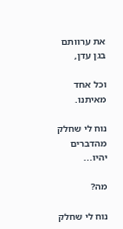את ערוותם בגן עדן,

וכל אחד מאיתנו.

נוח לי שחלק מהדברים יהיו...

מה?

נוח לי שחלק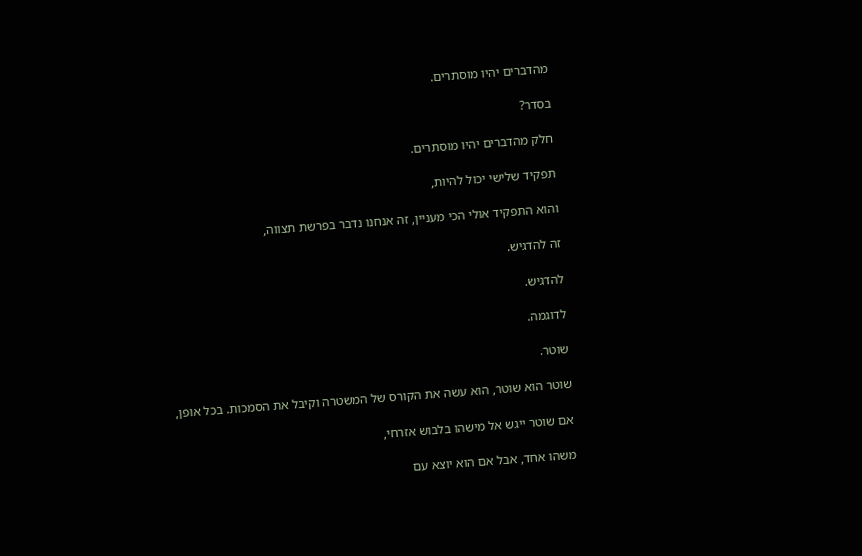מהדברים יהיו מוסתרים.

בסדר?

חלק מהדברים יהיו מוסתרים.

תפקיד שלישי יכול להיות,

והוא התפקיד אולי הכי מעניין, זה אנחנו נדבר בפרשת תצווה,

זה להדגיש.

להדגיש.

לדוגמה.

שוטר.

שוטר הוא שוטר, הוא עשה את הקורס של המשטרה וקיבל את הסמכות. בכל אופן,

אם שוטר ייגש אל מישהו בלבוש אזרחי,

משהו אחד, אבל אם הוא יוצא עם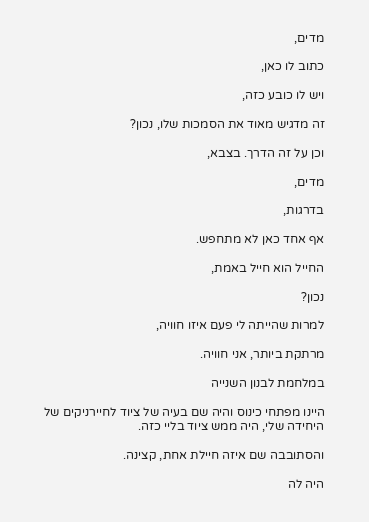מדים,

כתוב לו כאן,

ויש לו כובע כזה,

זה מדגיש מאוד את הסמכות שלו, נכון?

וכן על זה הדרך. בצבא,

מדים,

בדרגות,

אף אחד כאן לא מתחפש.

החייל הוא חייל באמת,

נכון?

למרות שהייתה לי פעם איזו חוויה,

מרתקת ביותר, אני חוויה.

במלחמת לבנון השנייה

היינו מפתחי כינוס והיה שם בעיה של ציוד לחיירניקים של היחידה שלי, היה ממש ציוד בליי כזה.

והסתובבה שם איזה חיילת אחת, קצינה.

היה לה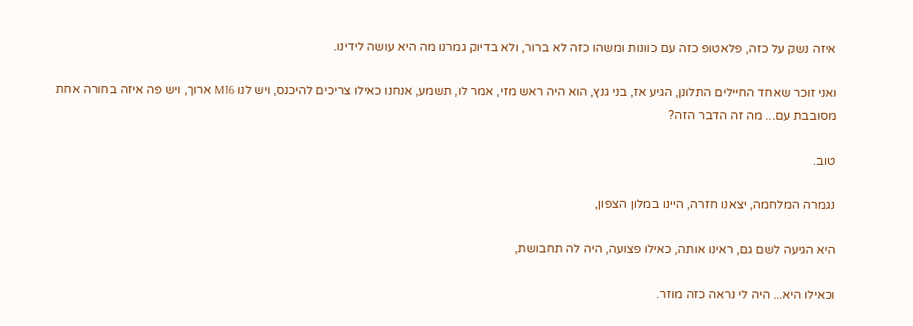איזה נשק על כזה, פלאטופ כזה עם כוונות ומשהו כזה לא ברור, ולא בדיוק גמרנו מה היא עושה לידינו.

ואני זוכר שאחד החיילים התלונן, הגיע אז, בני גנץ, הוא היה ראש מזי, אמר לו, תשמע, אנחנו כאילו צריכים להיכנס, ויש לנו M16 ארוך, ויש פה איזה בחורה אחת מסובבת עם... מה זה הדבר הזה?

טוב.

נגמרה המלחמה, יצאנו חזרה, היינו במלון הצפון,

היא הגיעה לשם גם, ראינו אותה, כאילו פצועה, היה לה תחבושת,

וכאילו היא... היה לי נראה כזה מוזר.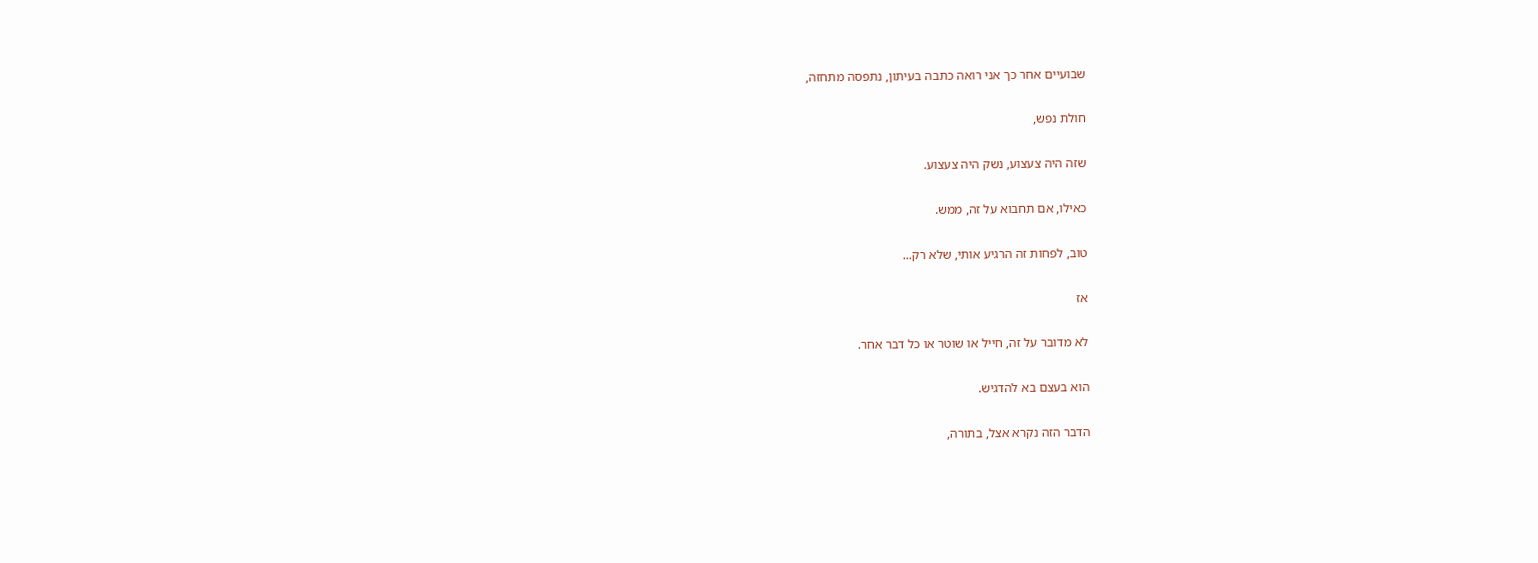שבועיים אחר כך אני רואה כתבה בעיתון, נתפסה מתחזה,

חולת נפש,

שזה היה צעצוע, נשק היה צעצוע.

כאילו, אם תחבוא על זה, ממש.

טוב, לפחות זה הרגיע אותי, שלא רק...

אז

לא מדובר על זה, חייל או שוטר או כל דבר אחר.

הוא בעצם בא להדגיש.

הדבר הזה נקרא אצל, בתורה,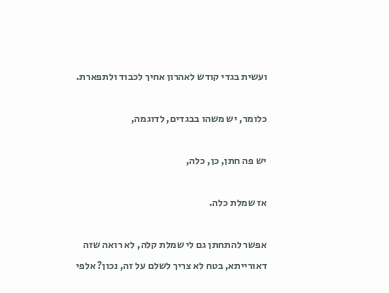ועשית בגדי קודש לאהרון אחיך לכבוד ולתפארת.

כלומר, יש משהו בבגדים, לדוגמה,

יש פה חתן, כן, כלה,

אז שמלת כלה.

אפשר להתחתן גם לי שמלת קלה, לא רואה שזה דאורייתא, בטח לא צריך לשלם על זה, נכון? אלפי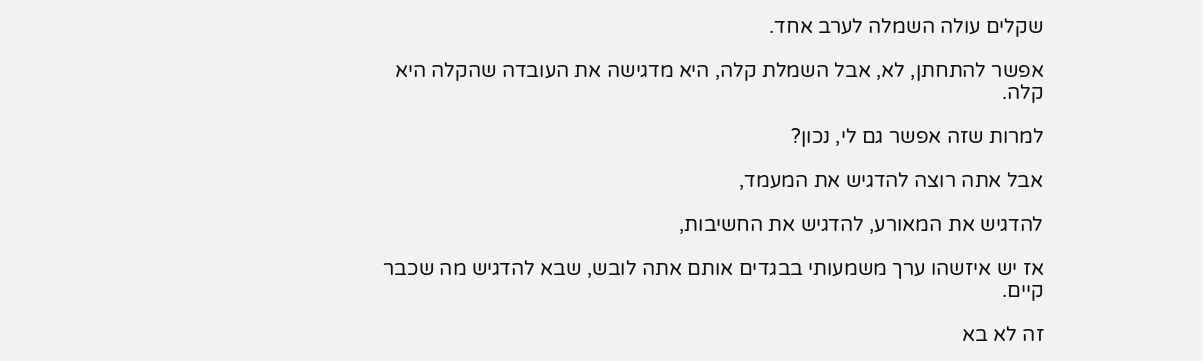שקלים עולה השמלה לערב אחד.

אפשר להתחתן, לא, אבל השמלת קלה, היא מדגישה את העובדה שהקלה היא קלה.

למרות שזה אפשר גם לי, נכון?

אבל אתה רוצה להדגיש את המעמד,

להדגיש את המאורע, להדגיש את החשיבות,

אז יש איזשהו ערך משמעותי בבגדים אותם אתה לובש, שבא להדגיש מה שכבר קיים.

זה לא בא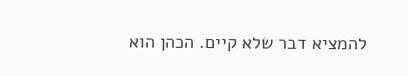להמציא דבר שלא קיים. הכהן הוא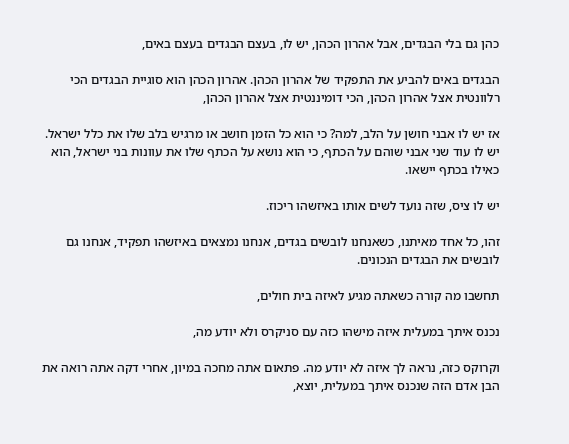כהן גם בלי הבגדים, אבל אהרון הכהן, יש לו, בעצם הבגדים בעצם באים,

הבגדים באים להביע את התפקיד של אהרון הכהן. אהרון הכהן הוא סוגיית הבגדים הכי רלוונטית אצל אהרון הכהן, הכי דומיננטית אצל אהרון הכהן,

אז יש לו אבני חושן על הלב, למה? כי הוא כל הזמן חושב או מרגיש בלב שלו את כלל ישראל. יש לו עוד שני אבני שוהם על הכתף, כי הוא נושא על הכתף שלו את עוונות בני ישראל, הוא כאילו בכתף יישאו.

יש לו ציס, שזה נועד לשים אותו באיזשהו ריכוז.

זהו, כל אחד מאיתנו, כשאנחנו לובשים בגדים, אנחנו נמצאים באיזשהו תפקיד, אנחנו גם לובשים את הבגדים הנכונים.

תחשבו מה קורה כשאתה מגיע לאיזה בית חולים,

נכנס איתך במעלית איזה מישהו כזה עם סניקרס ולא יודע מה,

וקרוקס כזה, נראה לך איזה לא יודע מה. פתאום אתה מחכה במיון, אחרי דקה אתה רואה את הבן אדם הזה שנכנס איתך במעלית, יוצא,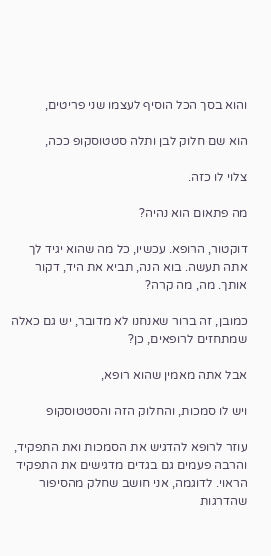והוא בסך הכל הוסיף לעצמו שני פריטים,

הוא שם חלוק לבן ותלה סטטוסקופ ככה,

צלוי לו כזה.

מה פתאום הוא נהיה?

דוקטור, הרופא. עכשיו, כל מה שהוא יגיד לך אתה תעשה. בוא הנה, תביא את היד, דקור אותך. מה, מה קרה?

כמובן, זה ברור שאנחנו לא מדובר, יש גם כאלה שמתחזים לרופאים, כן?

אבל אתה מאמין שהוא רופא,

ויש לו סמכות, והחלוק הזה והסטטוסקופ

עוזר לרופא להדגיש את הסמכות ואת התפקיד, והרבה פעמים גם בגדים מדגישים את התפקיד הראוי. לדוגמה, אני חושב שחלק מהסיפור שהדרגות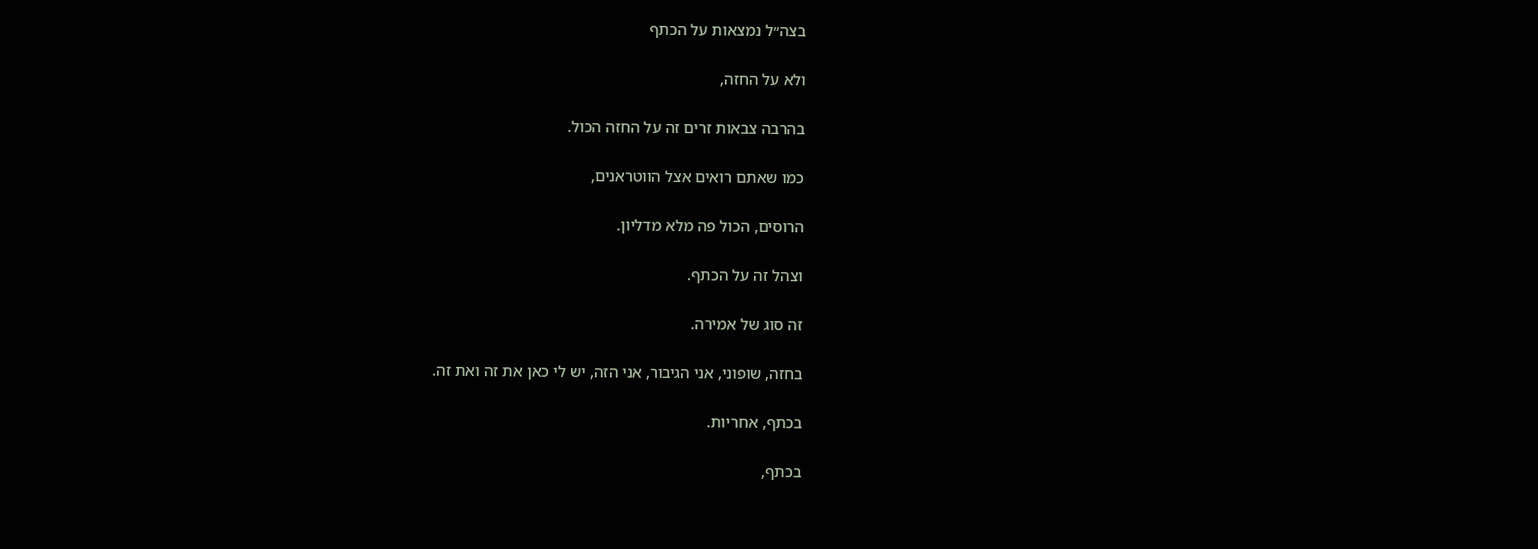בצה״ל נמצאות על הכתף

ולא על החזה,

בהרבה צבאות זרים זה על החזה הכול.

כמו שאתם רואים אצל הווטראנים,

הרוסים, הכול פה מלא מדליון.

וצהל זה על הכתף.

זה סוג של אמירה.

בחזה, שופוני, אני הגיבור, אני הזה, יש לי כאן את זה ואת זה.

בכתף, אחריות.

בכתף,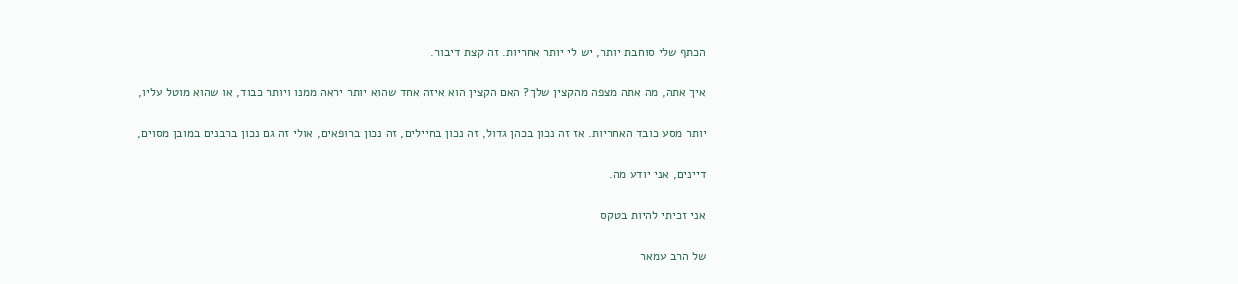הכתף שלי סוחבת יותר, יש לי יותר אחריות. זה קצת דיבור.

איך אתה, מה אתה מצפה מהקצין שלך? האם הקצין הוא איזה אחד שהוא יותר יראה ממנו ויותר כבוד, או שהוא מוטל עליו,

יותר מסע כובד האחריות. אז זה נכון בכהן גדול, זה נכון בחיילים, זה נכון ברופאים, אולי זה גם נכון ברבנים במובן מסוים,

דיינים, אני יודע מה.

אני זכיתי להיות בטקס

של הרב עמאר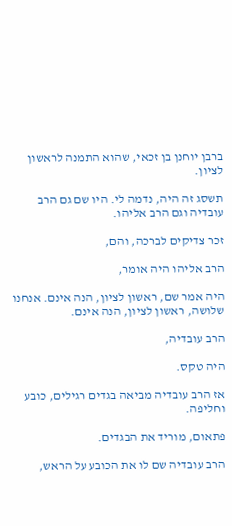ברבן יוחנן בן זכאי, שהוא התמנה לראשון לציון.

תשסג זה היה, נדמה לי. היו שם גם הרב עובדיה וגם הרב אליהו.

זכר צדיקים לברכה, והם,

הרב אליהו היה אומר,

היה אמר שם, ראשון לציון, הנה אינם. אנחנו שלושה, ראשון לציון, הנה אינם.

הרב עובדיה,

היה טקס.

אז הרב עובדיה מביאה בגדים רגילים, כובע וחליפה.

פתאום, מוריד את הבגדים.

הרב עובדיה שם לו את הכובע על הראש,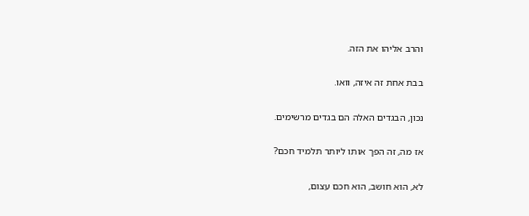והרב אליהו את הזה.

בבת אחת זה איזה, וואו.

נכון, הבגדים האלה הם בגדים מרשימים.

אז מה, זה הפך אותו ליותר תלמיד חכם?

לא, הוא חושב, הוא חכם עצום,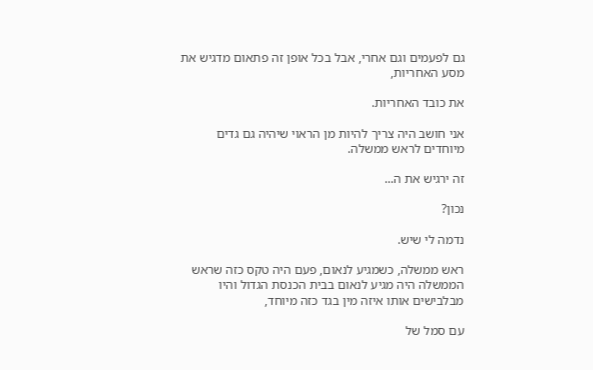גם לפעמים וגם אחרי, אבל בכל אופן זה פתאום מדגיש את מסע האחריות,

את כובד האחריות.

אני חושב היה צריך להיות מן הראוי שיהיה גם גדים מיוחדים לראש ממשלה.

זה ירגיש את ה...

נכון?

נדמה לי שיש.

ראש ממשלה, כשמגיע לנאום, פעם היה טקס כזה שראש הממשלה היה מגיע לנאום בבית הכנסת הגדול והיו מבלבישים אותו איזה מין בגד כזה מיוחד,

עם סמל של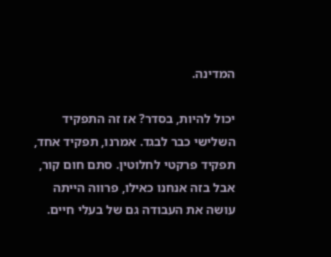המדינה.

יכול להיות, בסדר? אז זה התפקיד השלישי כבר לבגד. אמרנו, תפקיד אחד, תפקיד פרקטי לחלוטין. סתם חום קור, אבל בזה אנחנו כאילו, פרווה הייתה עושה את העבודה גם של בעלי חיים.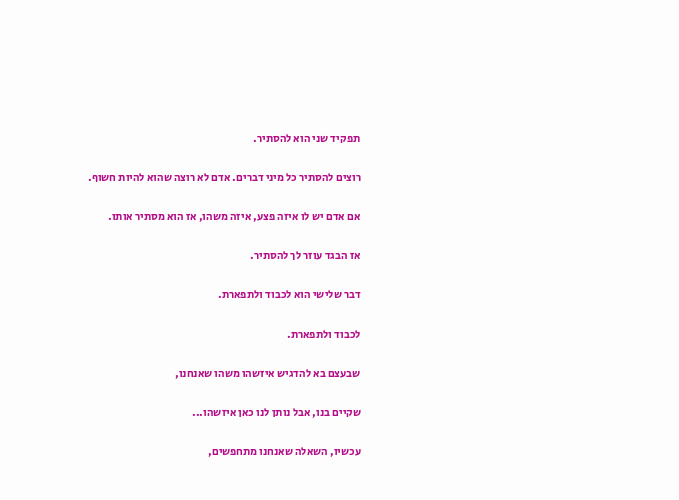תפקיד שני הוא להסתיר.

רוצים להסתיר כל מיני דברים. אדם לא רוצה שהוא להיות חשוף.

אם אדם יש לו איזה פצע, איזה משהו, אז הוא מסתיר אותו.

אז הבגד עוזר לך להסתיר.

דבר שלישי הוא לכבוד ולתפארת.

לכבוד ולתפארת.

שבעצם בא להדגיש איזשהו משהו שאנחנו,

שקיים בנו, אבל נותן לנו כאן איזשהו...

עכשיו, השאלה שאנחנו מתחפשים,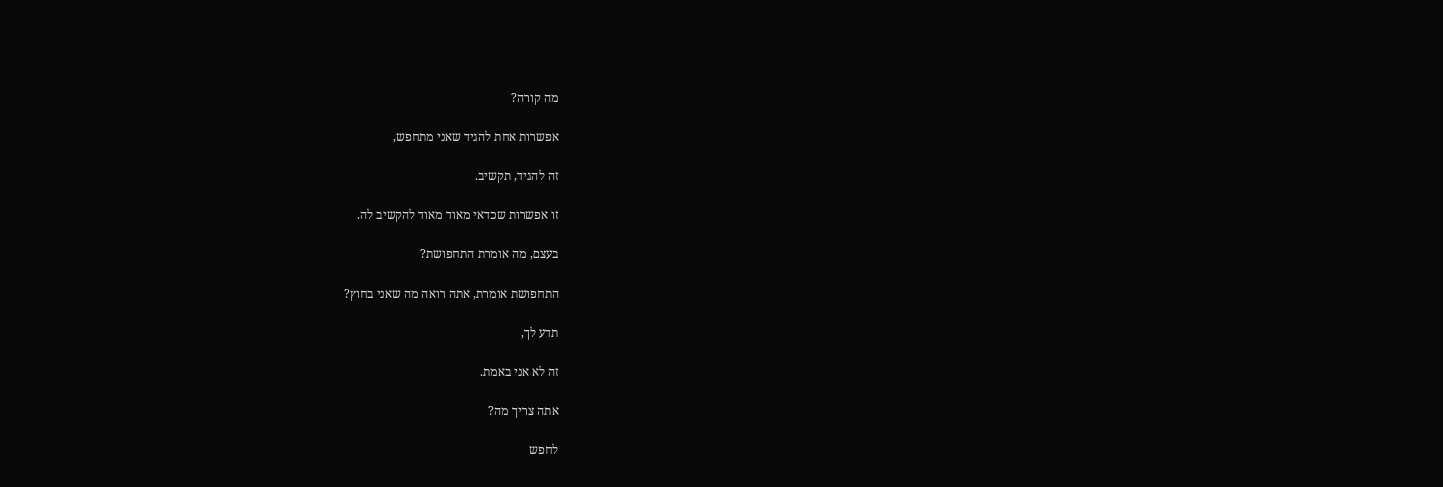מה קורה?

אפשרות אחת להגיד שאני מתחפש,

זה להגיד, תקשיב.

זו אפשרות שכדאי מאוד מאוד להקשיב לה.

בעצם, מה אומרת התחפושת?

התחפושת אומרת, אתה רואה מה שאני בחוץ?

תדע לך,

זה לא אני באמת.

אתה צריך מה?

לחפש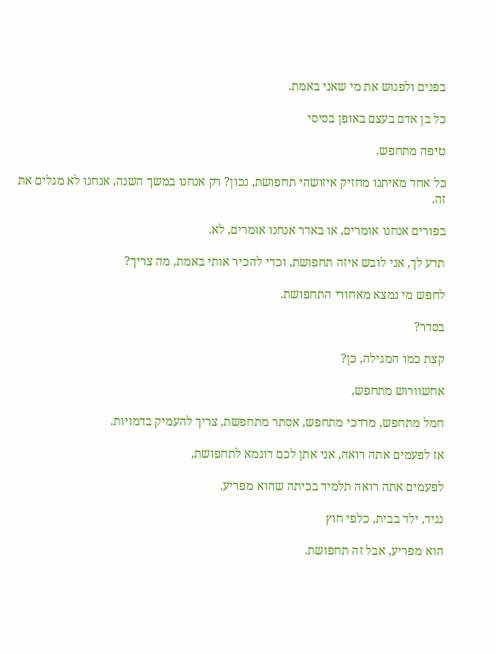בפנים ולפגוש את מי שאני באמת.

כל בן אדם בעצם באופן בסיסי

טיפה מתחפש.

כל אחד מאיתנו מחזיק איזושהי תחפושת, נכון? רק אנחנו במשך השנה, אנחנו לא מגלים את זה.

בפורים אנחנו אומרים, או באדר אנחנו אומרים, לא.

תדע לך, אני לובש איזה תחפושת, וכדי להכיר אותי באמת, מה צריך?

לחפש מי נמצא מאחורי התחפושת.

בסדר?

קצת כמו המגילה, כן?

אחשוורוש מתחפש,

חמל מתחפש, מרדכי מתחפש, אסתר מתחפשת, צריך להעמיק בדמויות.

אז לפעמים אתה רואה, אני אתן לכם דוגמא לתחפושת,

לפעמים אתה רואה תלמיד בכיתה שהוא מפריע.

נגיד, ילד בבית, כלפי חוץ

הוא מפריע, אבל זה תחפושת.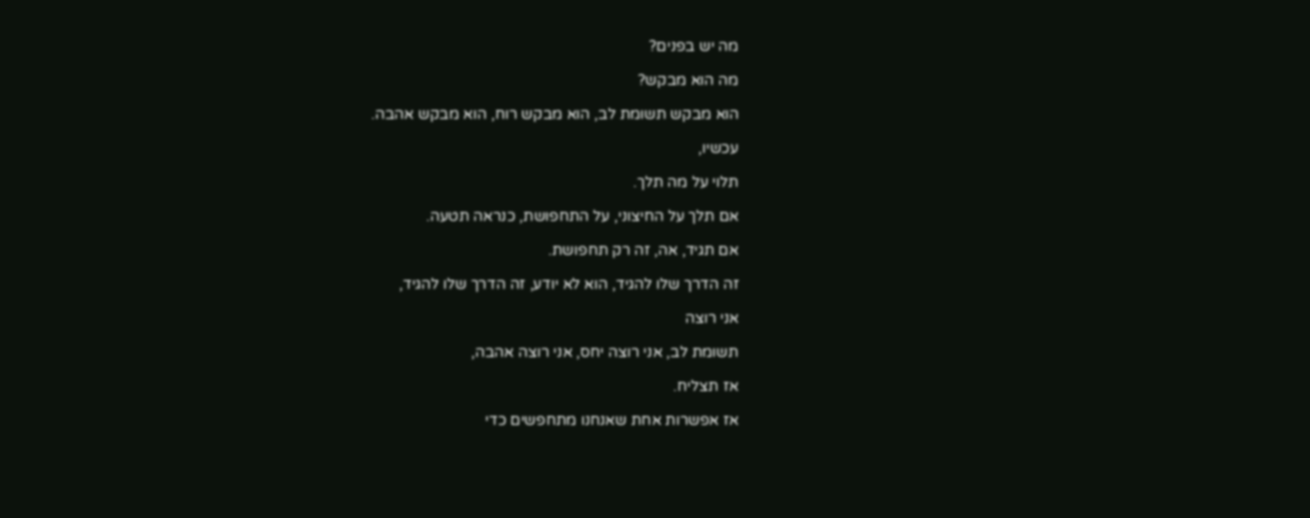מה יש בפנים?

מה הוא מבקש?

הוא מבקש תשומת לב, הוא מבקש רוח, הוא מבקש אהבה.

עכשיו,

תלוי על מה תלך.

אם תלך על החיצוני, על התחפושת, כנראה תטעה.

אם תגיד, אה, זה רק תחפושת.

זה הדרך שלו להגיד, הוא לא יודע, זה הדרך שלו להגיד,

אני רוצה

תשומת לב, אני רוצה יחס, אני רוצה אהבה,

אז תצליח.

אז אפשרות אחת שאנחנו מתחפשים כדי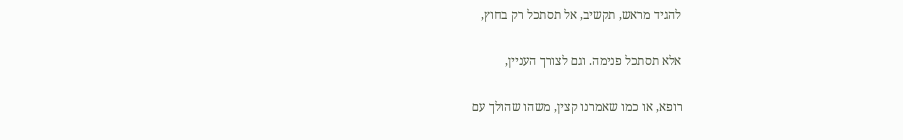להגיד מראש, תקשיב, אל תסתכל רק בחוץ,

אלא תסתכל פנימה. וגם לצורך העניין,

רופא, או כמו שאמרנו קצין, משהו שהולך עם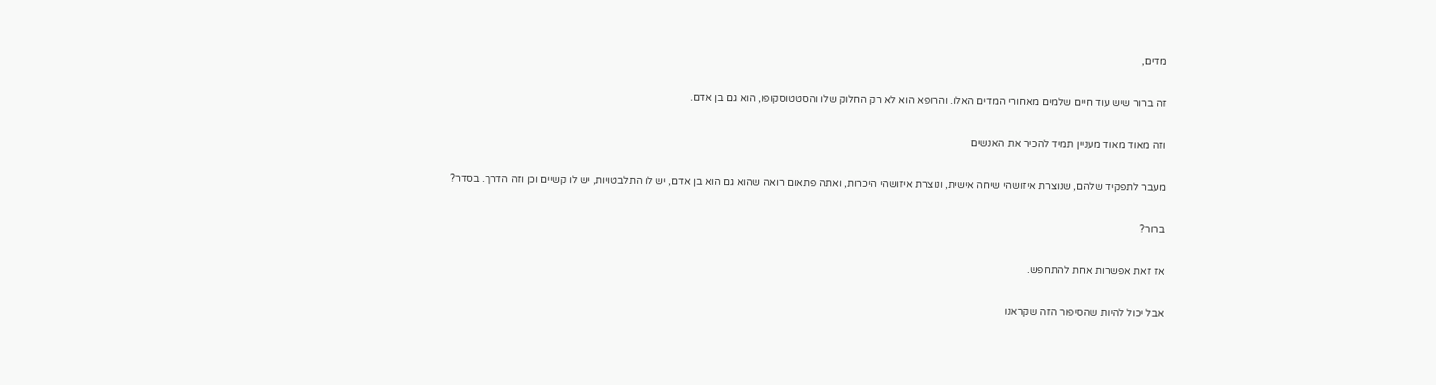מדים,

זה ברור שיש עוד חיים שלמים מאחורי המדים האלו. והרופא הוא לא רק החלוק שלו והסטטוסקופו, הוא גם בן אדם.

וזה מאוד מאוד מעניין תמיד להכיר את האנשים

מעבר לתפקיד שלהם, שנוצרת איזושהי שיחה אישית, ונוצרת איזושהי היכרות, ואתה פתאום רואה שהוא גם הוא בן אדם, יש לו התלבטויות, יש לו קשיים וכן וזה הדרך. בסדר?

ברור?

אז זאת אפשרות אחת להתחפש.

אבל יכול להיות שהסיפור הזה שקראנו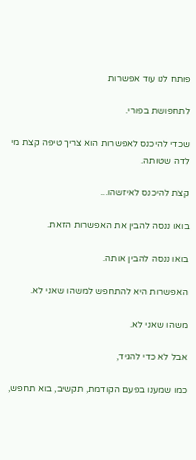פותח לנו עוד אפשרות

לתחפושת בפורי.

שכדי להיכנס לאפשרות הוא צריך טיפה קצת מי לדה שטותה.

קצת להיכנס לאיזשהו...

בואו ננסה להבין את האפשרות הזאת.

בואו ננסה להבין אותה.

האפשרות היא להתחפש למשהו שאני לא.

משהו שאני לא.

אבל לא כדי להגיד,

כמו שמענו בפעם הקודמת, תקשיב, בוא תחפש,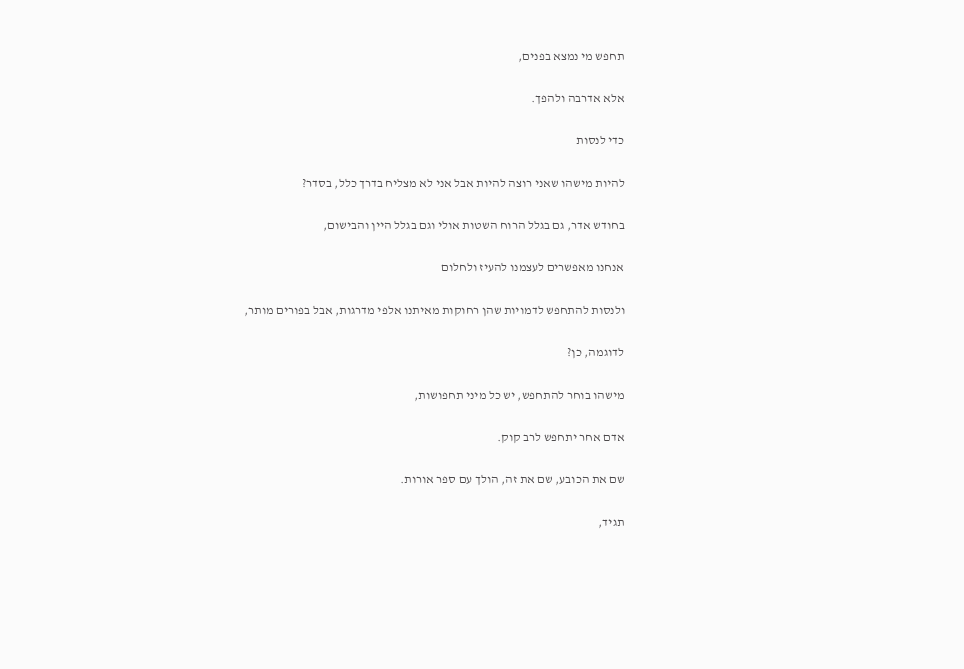תחפש מי נמצא בפנים,

אלא אדרבה ולהפך.

כדי לנסות

להיות מישהו שאני רוצה להיות אבל אני לא מצליח בדרך כלל, בסדר?

בחודש אדר, גם בגלל הרוח השטות אולי וגם בגלל היין והבישום,

אנחנו מאפשרים לעצמנו להעיז ולחלום

ולנסות להתחפש לדמויות שהן רחוקות מאיתנו אלפי מדרגות, אבל בפורים מותר,

לדוגמה, כן?

מישהו בוחר להתחפש, יש כל מיני תחפושות,

אדם אחר יתחפש לרב קוק.

שם את הכובע, שם את זה, הולך עם ספר אורות.

תגיד,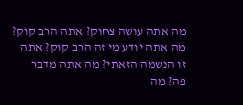מה אתה עושה צחוק? אתה הרב קוק? מה אתה יודע מי זה הרב קוק? אתה זו הנשמה הזאתי? מה אתה מדבר פה? מה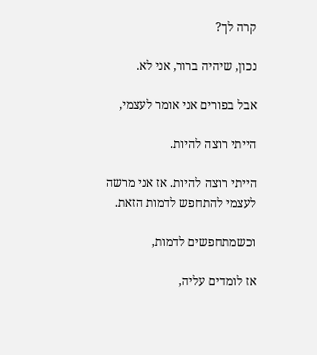קרה לך?

נכון, שיהיה ברור, אני לא.

אבל בפורים אני אומר לעצמי,

הייתי רוצה להיות.

הייתי רוצה להיות. אז אני מרשה לעצמי להתחפש לדמות הזאת.

וכשמתחפשים לדמות,

אז לומדים עליה,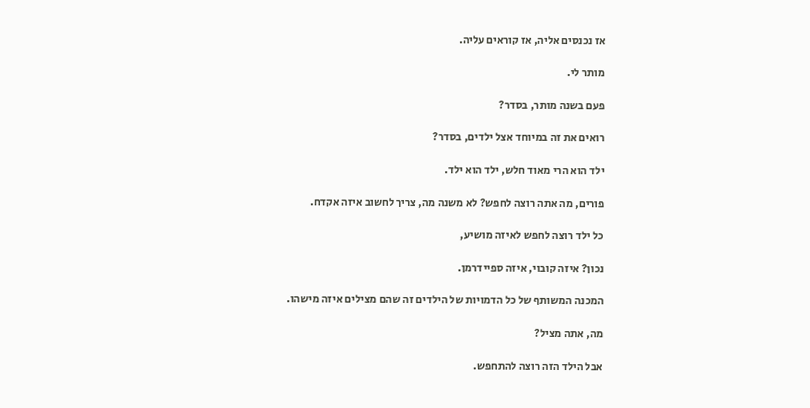אז נכנסים אליה, אז קוראים עליה.

מותר לי.

פעם בשנה מותר, בסדר?

רואים את זה במיוחד אצל ילדים, בסדר?

ילד הוא הרי מאוד חלש, ילד הוא ילד.

פורים, מה אתה רוצה לחפש? לא משנה מה, צריך לחשוב איזה אקדח.

כל ילד רוצה לחפש לאיזה מושיע,

נכון? איזה קובוי, איזה ספיידרמן.

המכנה המשותף של כל הדמויות של הילדים זה שהם מצילים איזה מישהו.

מה, אתה מציל?

אבל הילד הזה רוצה להתחפש.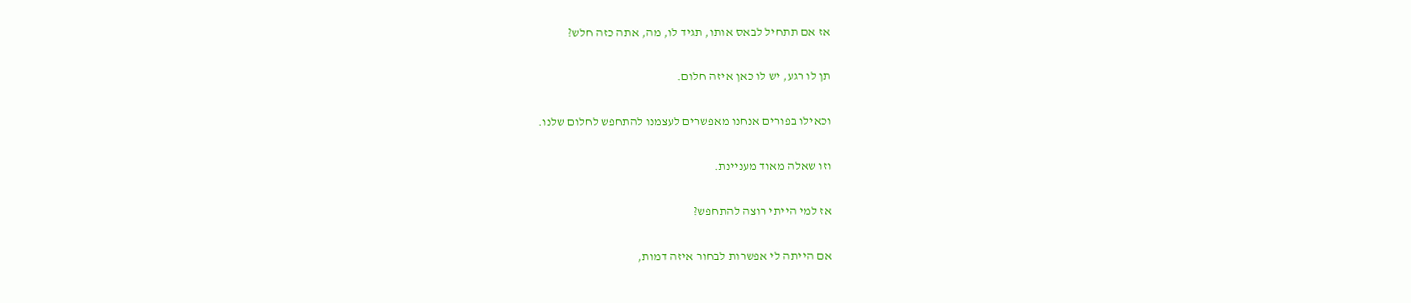אז אם תתחיל לבאס אותו, תגיד לו, מה, אתה כזה חלש?

תן לו רגע, יש לו כאן איזה חלום.

וכאילו בפורים אנחנו מאפשרים לעצמנו להתחפש לחלום שלנו.

וזו שאלה מאוד מעניינת.

אז למי הייתי רוצה להתחפש?

אם הייתה לי אפשרות לבחור איזה דמות,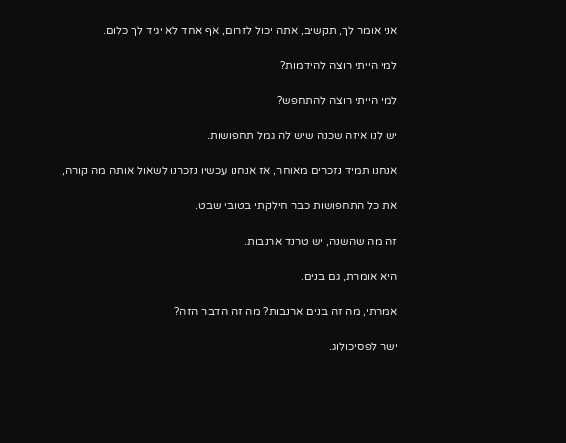אני אומר לך, תקשיב, אתה יכול לזרום, אף אחד לא יגיד לך כלום.

למי הייתי רוצה להידמות?

למי הייתי רוצה להתחפש?

יש לנו איזה שכנה שיש לה גמל תחפושות.

אנחנו תמיד נזכרים מאוחר, אז אנחנו עכשיו נזכרנו לשאול אותה מה קורה,

את כל התחפושות כבר חילקתי בטובי שבט.

זה מה שהשנה, יש טרנד ארנבות.

היא אומרת, גם בנים.

אמרתי, מה זה בנים ארנבות? מה זה הדבר הזה?

ישר לפסיכולוג.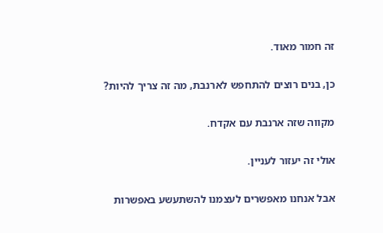זה חמור מאוד.

כן, בנים רוצים להתחפש לארנבת, מה זה צריך להיות?

מקווה שזה ארנבת עם אקדח.

אולי זה יעזור לעניין.

אבל אנחנו מאפשרים לעצמנו להשתעשע באפשרות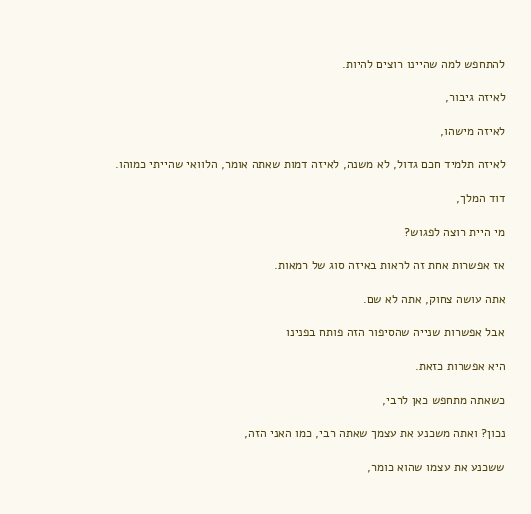להתחפש למה שהיינו רוצים להיות.

לאיזה גיבור,

לאיזה מישהו,

לאיזה תלמיד חכם גדול, לא משנה, לאיזה דמות שאתה אומר, הלוואי שהייתי כמוהו.

דוד המלך,

מי היית רוצה לפגוש?

אז אפשרות אחת זה לראות באיזה סוג של רמאות.

אתה עושה צחוק, אתה לא שם.

אבל אפשרות שנייה שהסיפור הזה פותח בפנינו

היא אפשרות כזאת.

כשאתה מתחפש כאן לרבי,

נכון? ואתה משכנע את עצמך שאתה רבי, כמו האני הזה,

ששכנע את עצמו שהוא כומר,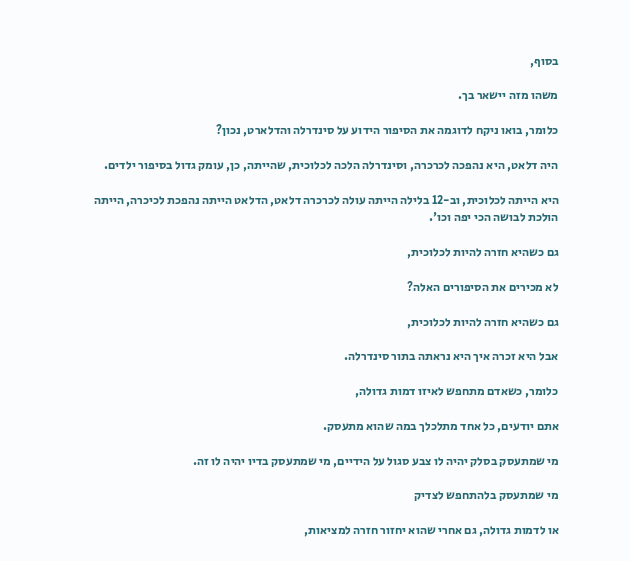בסוף,

משהו מזה יישאר בך.

כלומר, בואו ניקח לדוגמה את הסיפור הידוע על סינדרלה והדלארט, נכון?

היה דלאט, היא נהפכה לכרכרה, וסינדרלה הלכה לכלוכית, שהייתה, כן, עומק גדול בסיפור ילדים.

היא הייתה לכלוכית, וב-12 בלילה הייתה עולה לכרכרה דלאט, הדלאט הייתה נהפכת לכיכרה, הייתה הולכת לבושה הכי יפה וכו'.

גם כשהיא חזרה להיות לכלוכית,

לא מכירים את הסיפורים האלה?

גם כשהיא חזרה להיות לכלוכית,

אבל היא זכרה איך היא נראתה בתור סינדרלה.

כלומר, כשאדם מתחפש לאיזו דמות גדולה,

אתם יודעים, כל אחד מתלכלך במה שהוא מתעסק.

מי שמתעסק בסלק יהיה לו צבע סגול על הידיים, מי שמתעסק בדיו יהיה לו זה.

מי שמתעסק בלהתחפש לצדיק

או לדמות גדולה, גם אחרי שהוא יחזור חזרה למציאות,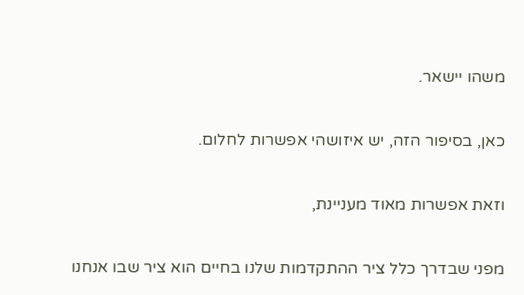משהו יישאר.

כאן, בסיפור הזה, יש איזושהי אפשרות לחלום.

וזאת אפשרות מאוד מעניינת,

מפני שבדרך כלל ציר ההתקדמות שלנו בחיים הוא ציר שבו אנחנו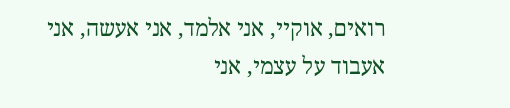רואים, אוקיי, אני אלמד, אני אעשה, אני אעבוד על עצמי, אני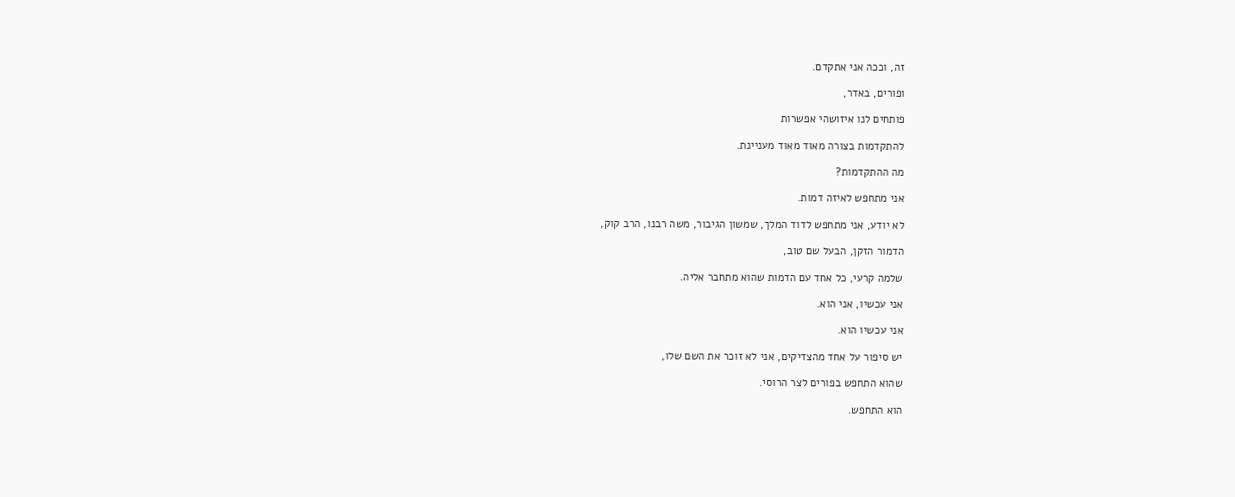זה, וככה אני אתקדם.

ופורים, באדר,

פותחים לנו איזושהי אפשרות

להתקדמות בצורה מאוד מאוד מעניינת.

מה ההתקדמות?

אני מתחפש לאיזה דמות.

לא יודע, אני מתחפש לדוד המלך, שמשון הגיבור, משה רבנו, הרב קוק,

הדמור הזקן, הבעל שם טוב,

שלמה קרעי, כל אחד עם הדמות שהוא מתחבר אליה.

אני עכשיו, אני הוא.

אני עכשיו הוא.

יש סיפור על אחד מהצדיקים, אני לא זוכר את השם שלו,

שהוא התחפש בפורים לצר הרוסי.

הוא התחפש.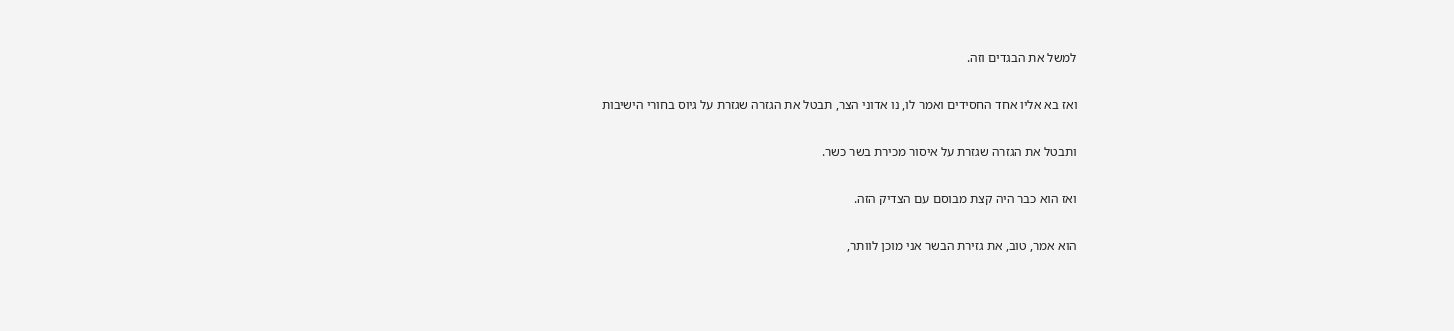למשל את הבגדים וזה.

ואז בא אליו אחד החסידים ואמר לו, נו אדוני הצר, תבטל את הגזרה שגזרת על גיוס בחורי הישיבות

ותבטל את הגזרה שגזרת על איסור מכירת בשר כשר.

ואז הוא כבר היה קצת מבוסם עם הצדיק הזה.

הוא אמר, טוב, את גזירת הבשר אני מוכן לוותר,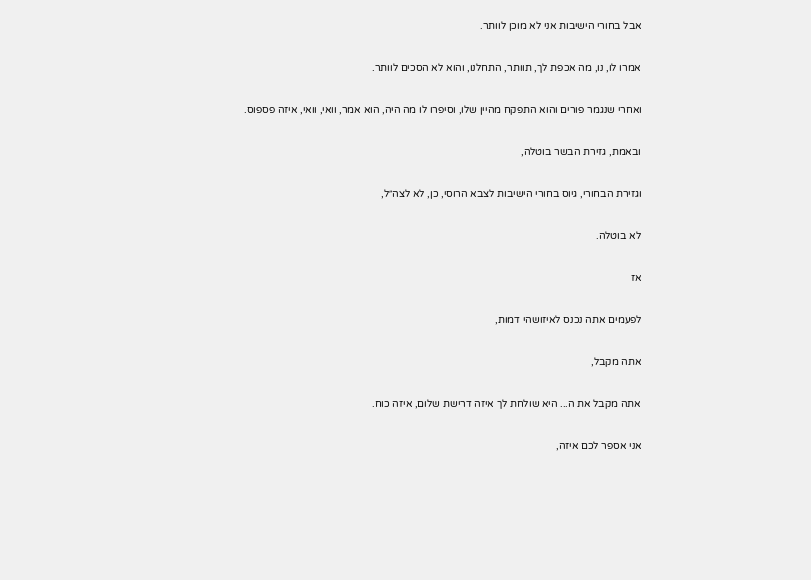אבל בחורי הישיבות אני לא מוכן לוותר.

אמרו לו, נו, מה אכפת לך, תוותר, התחלנו, והוא לא הסכים לוותר.

ואחרי שנגמר פורים והוא התפקח מהיין שלו, וסיפרו לו מה היה, הוא אמר, וואי, וואי, איזה פספוס.

ובאמת, גזירת הבשר בוטלה,

וגזירת הבחורי, גיוס בחורי הישיבות לצבא הרוסי, כן, לא לצה״ל,

לא בוטלה.

אז

לפעמים אתה נכנס לאיזושהי דמות,

אתה מקבל,

אתה מקבל את ה... היא שולחת לך איזה דרישת שלום, איזה כוח.

אני אספר לכם איזה,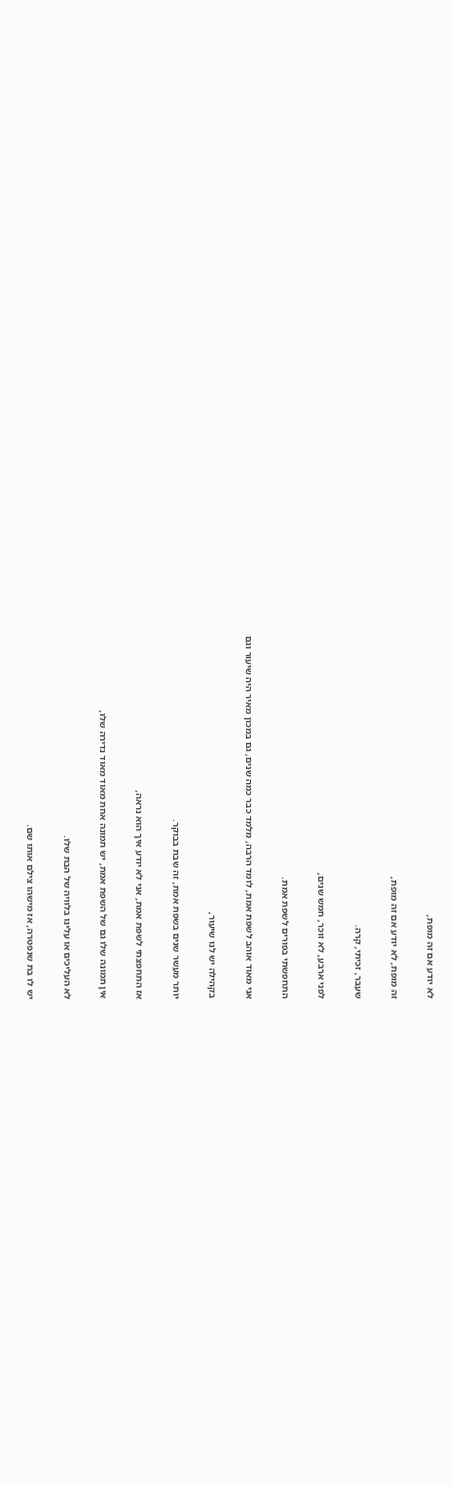לא יודע אם זה מופת,

זה מופת, לא יודע אם זה מופת,

שעבר, זכיתי, קרה.

לפני ארבע, לא זוכר, חמש שנים,

התחפשתי בפורים לשפת אמת.

אני מאוד אוהב לשפת אמת, לומד הרבה, מלמד כבר כמה שנים, גם במכון מאיר היה שיעור וגם

בקהילה יש לנו שיעור,

יותר מעשר שנים בשפת אמת, זה שבת בבוקר.

אז התחפצתי לשפת אמת, אני לא יודע איך הוא נראה,

אין תמונה שלו גם של השפת אמת, יש תמונה אחת מאוד מאוד נדירה שלו,

לא העליכים או עלינו בלוויה של הבת שלו.

יש לו בת שנפטרה, אז מישהו צילם אותו שם.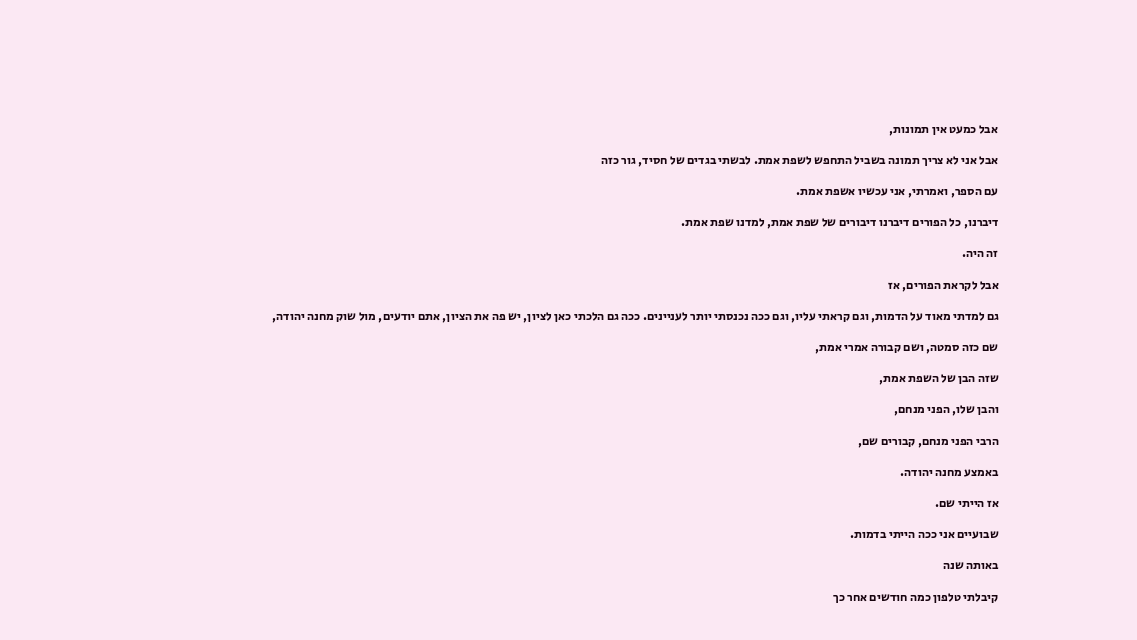אבל כמעט אין תמונות,

אבל אני לא צריך תמונה בשביל התחפש לשפת אמת. לבשתי בגדים של חסיד, גור כזה

עם הספר, ואמרתי, אני עכשיו אשפת אמת.

דיברנו, כל הפורים דיברנו דיבורים של שפת אמת, למדנו שפת אמת.

זה היה.

אבל לקראת הפורים, אז

גם למדתי מאוד על הדמות, וגם קראתי עליו, וגם ככה נכנסתי יותר לעניינים. ככה גם הלכתי כאן לציון, יש פה את הציון, אתם יודעים, מול שוק מחנה יהודה,

שם כזה סמטה, ושם קבורה אמרי אמת,

שזה הבן של השפת אמת,

והבן שלו, הפני מנחם,

הרבי הפני מנחם, קבורים שם,

באמצע מחנה יהודה.

אז הייתי שם.

שבועיים אני ככה הייתי בדמות.

באותה שנה

קיבלתי טלפון כמה חודשים אחר כך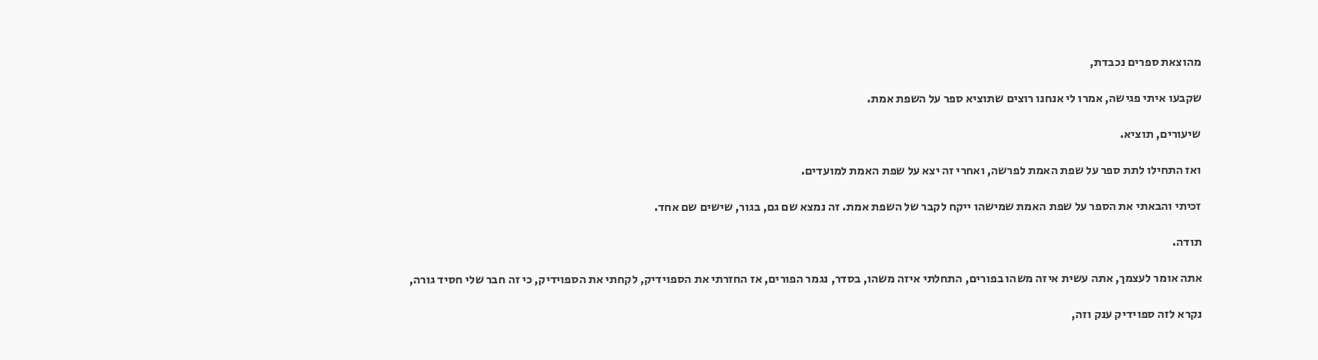מהוצאת ספרים נכבדת,

שקבעו איתי פגישה, אמרו לי אנחנו רוצים שתוציא ספר על השפת אמת.

שיעורים, תוציא.

ואז התחילו לתת ספר על שפת האמת לפרשה, ואחרי זה יצא על שפת האמת למועדים.

זכיתי והבאתי את הספר על שפת האמת שמישהו ייקח לקבר של השפת אמת. זה נמצא שם גם, בגור, שישים שם אחד.

תודה.

אתה אומר לעצמך, אתה עשית איזה משהו בפורים, התחלתי איזה משהו, בסדר, נגמר הפורים, אז החזרתי את הספוידיק, לקחתי את הספוידיק, כי זה חבר שלי חסיד גורה,

נקרא לזה ספוידיק ענק וזה,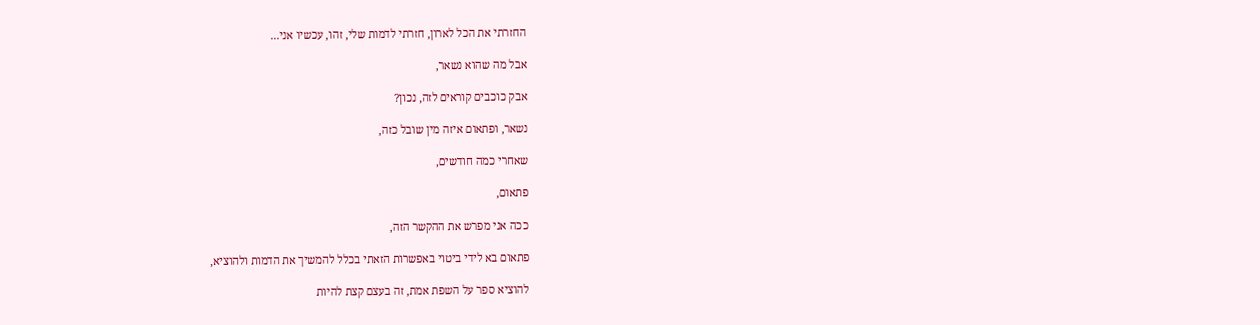החזרתי את הכל לארון, חזרתי לדמות שלי, זהו, עכשיו אני...

אבל מה שהוא נשאר,

אבק כוכבים קוראים לזה, נכון?

נשאר, ופתאום איזה מין שובל כזה,

שאחרי כמה חודשים,

פתאום,

ככה אני מפרש את ההקשר הזה,

פתאום בא לידי ביטוי באפשרות הזאתי בכלל להמשיך את הדמות ולהוציא,

להוציא ספר על השפת אמת, זה בעצם קצת להיות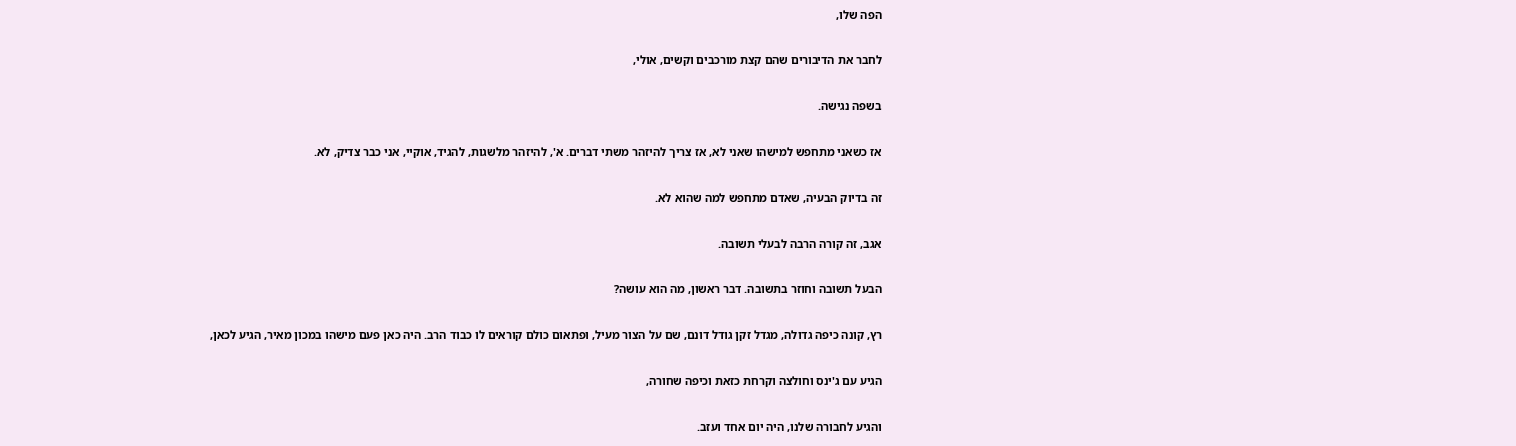הפה שלו,

לחבר את הדיבורים שהם קצת מורכבים וקשים, אולי,

בשפה נגישה.

אז כשאני מתחפש למישהו שאני לא, אז צריך להיזהר משתי דברים. א', להיזהר מלשגות, להגיד, אוקיי, אני כבר צדיק, לא.

זה בדיוק הבעיה, שאדם מתחפש למה שהוא לא.

אגב, זה קורה הרבה לבעלי תשובה.

הבעל תשובה וחוזר בתשובה. דבר ראשון, מה הוא עושה?

רץ, קונה כיפה גדולה, מגדל זקן גודל דונם, שם על הצור מעיל, ופתאום כולם קוראים לו כבוד הרב. היה כאן פעם מישהו במכון מאיר, הגיע לכאן,

הגיע עם ג'ינס וחולצה וקרחת כזאת וכיפה שחורה,

והגיע לחבורה שלנו, היה יום אחד ועזב.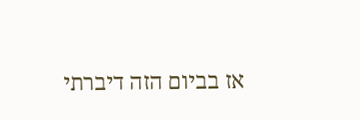אז בביום הזה דיברתי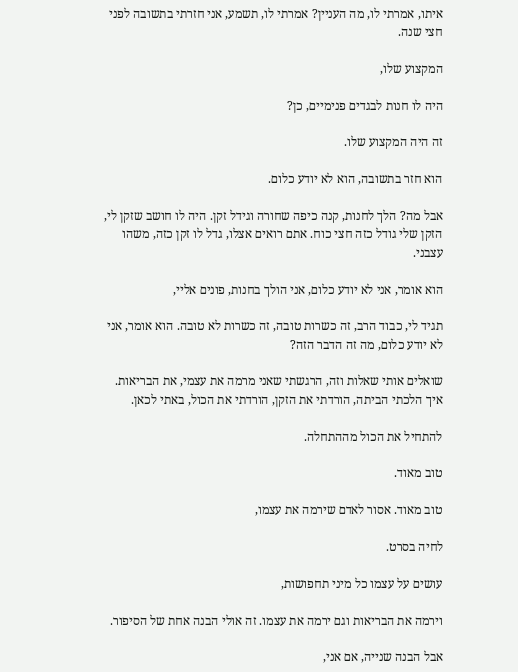איתו, אמרתי לו, מה העניין? אמרתי לו, תשמע, אני חזרתי בתשובה לפני חצי שנה.

המקצוע שלו,

היה לו חנות לבגדים פנימיים, כן?

זה היה המקצוע שלו.

הוא חזר בתשובה, הוא לא יודע כלום.

אבל מה? הלך לחנות, קנה כיפה שחורה וגידל זקן. היה לו חושב שזקן לי, הזקן שלי גודל כזה חצי כוח. אתם רואים אצלו, גדל לו זקן כזה, משהו עצבני.

הוא אומר, אני לא יודע כלום, אני הולך בחנות, פונים אליי,

תגיד לי, כבוד הרב, זה כשרות טובה, זה כשרות לא טובה. הוא אומר, אני לא יודע כלום, מה זה הדבר הזה?

שואלים אותי שאלות וזה, הרגשתי שאני מרמה את עצמי, את הבריאות. איך הלכתי הביתה, הורדתי את הזקן, הורדתי את הכול, באתי לכאן.

להתחיל את הכול מההתחלה.

טוב מאוד.

טוב מאוד. אסור לאדם שירמה את עצמו,

לחיה בסרט.

עושים על עצמו כל מיני תחפושות,

וירמה את הבריאות וגם ירמה את עצמו. זה אולי הבנה אחת של הסיפור.

אבל הבנה שנייה, אם אני,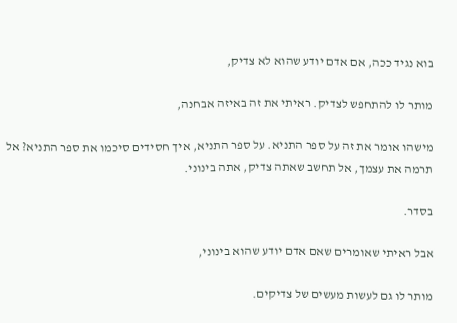בוא נגיד ככה, אם אדם יודע שהוא לא צדיק,

מותר לו להתחפש לצדיק. ראיתי את זה באיזה אבחנה,

מישהו אומר את זה על ספר התניא. על ספר התניא, איך חסידים סיכמו את ספר התניא? אל תרמה את עצמך, אל תחשב שאתה צדיק, אתה בינוני.

בסדר.

אבל ראיתי שאומרים שאם אדם יודע שהוא בינוני,

מותר לו גם לעשות מעשים של צדיקים.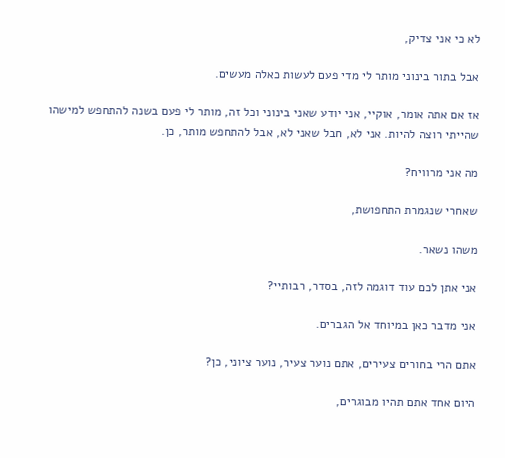לא כי אני צדיק,

אבל בתור בינוני מותר לי מדי פעם לעשות כאלה מעשים.

אז אם אתה אומר, אוקיי, אני יודע שאני בינוני וכל זה, מותר לי פעם בשנה להתחפש למישהו שהייתי רוצה להיות. אני לא, חבל שאני לא, אבל להתחפש מותר, כן.

מה אני מרוויח?

שאחרי שנגמרת התחפושת,

משהו נשאר.

אני אתן לכם עוד דוגמה לזה, בסדר, רבותיי?

אני מדבר כאן במיוחד אל הגברים.

אתם הרי בחורים צעירים, אתם נוער צעיר, נוער ציוני, כן?

היום אחד אתם תהיו מבוגרים,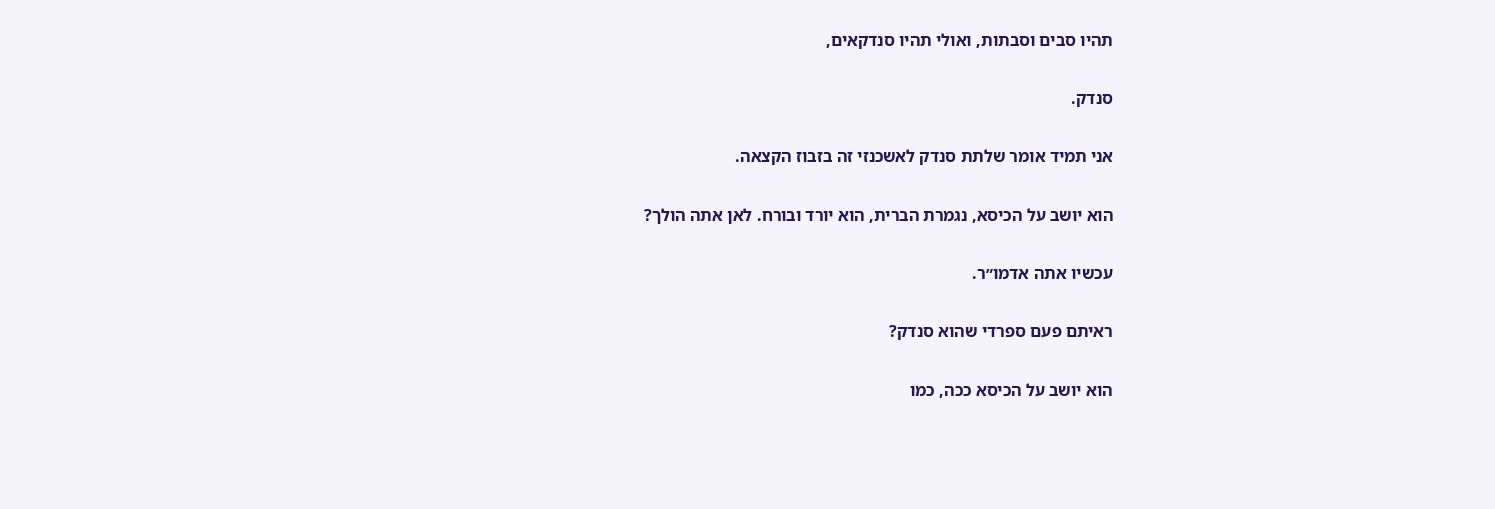תהיו סבים וסבתות, ואולי תהיו סנדקאים,

סנדק.

אני תמיד אומר שלתת סנדק לאשכנזי זה בזבוז הקצאה.

הוא יושב על הכיסא, נגמרת הברית, הוא יורד ובורח. לאן אתה הולך?

עכשיו אתה אדמו״ר.

ראיתם פעם ספרדי שהוא סנדק?

הוא יושב על הכיסא ככה, כמו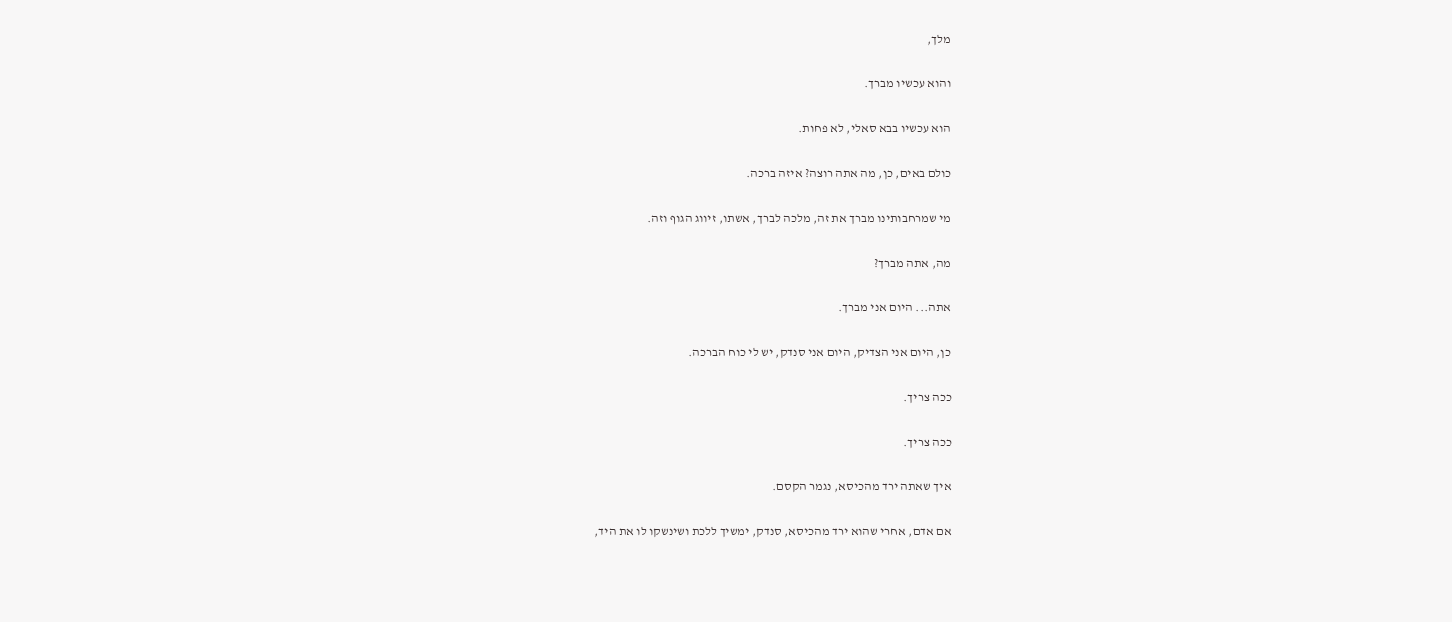מלך,

והוא עכשיו מברך.

הוא עכשיו בבא סאלי, לא פחות.

כולם באים, כן, מה אתה רוצה? איזה ברכה.

מי שמרחבותינו מברך את זה, מלכה לברך, אשתו, זיווג הגוף וזה.

מה, אתה מברך?

אתה... היום אני מברך.

כן, היום אני הצדיק, היום אני סנדק, יש לי כוח הברכה.

ככה צריך.

ככה צריך.

איך שאתה ירד מהכיסא, נגמר הקסם.

אם אדם, אחרי שהוא ירד מהכיסא, סנדק, ימשיך ללכת ושינשקו לו את היד,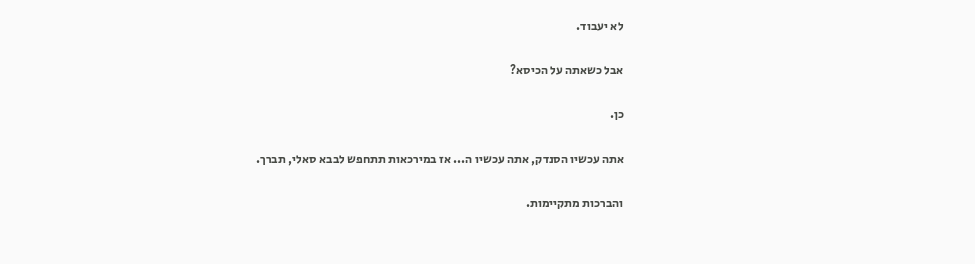לא יעבוד.

אבל כשאתה על הכיסא?

כן.

אתה עכשיו הסנדק, אתה עכשיו ה... אז במירכאות תתחפש לבבא סאלי, תברך.

והברכות מתקיימות.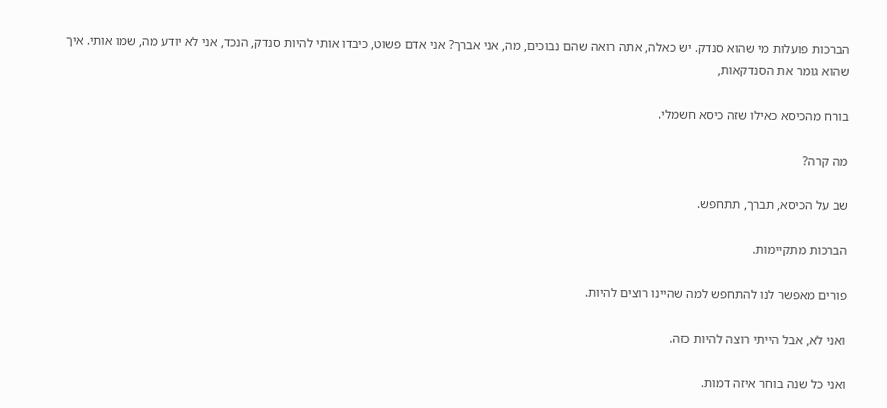הברכות פועלות מי שהוא סנדק. יש כאלה, אתה רואה שהם נבוכים, מה, אני אברך? אני אדם פשוט, כיבדו אותי להיות סנדק, הנכד, אני לא יודע מה, שמו אותי. איך שהוא גומר את הסנדקאות,

בורח מהכיסא כאילו שזה כיסא חשמלי.

מה קרה?

שב על הכיסא, תברך, תתחפש.

הברכות מתקיימות.

פורים מאפשר לנו להתחפש למה שהיינו רוצים להיות.

ואני לא, אבל הייתי רוצה להיות כזה.

ואני כל שנה בוחר איזה דמות.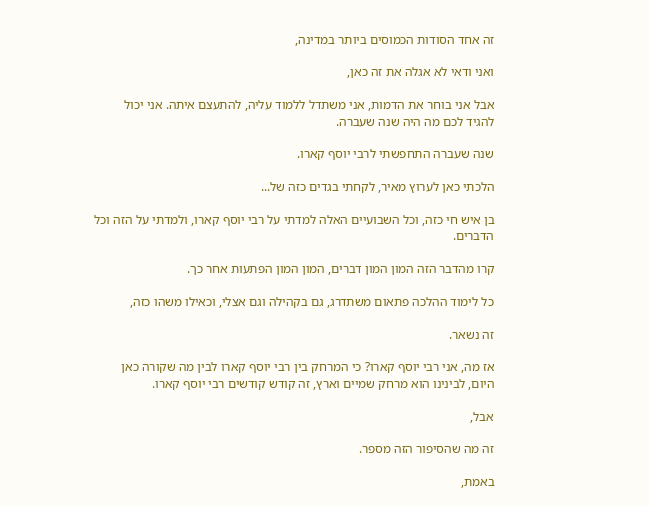זה אחד הסודות הכמוסים ביותר במדינה,

ואני ודאי לא אגלה את זה כאן,

אבל אני בוחר את הדמות, אני משתדל ללמוד עליה, להתעצם איתה. אני יכול להגיד לכם מה היה שנה שעברה.

שנה שעברה התחפשתי לרבי יוסף קארו.

הלכתי כאן לערוץ מאיר, לקחתי בגדים כזה של...

בן איש חי כזה, וכל השבועיים האלה למדתי על רבי יוסף קארו, ולמדתי על הזה וכל הדברים.

קרו מהדבר הזה המון המון דברים, המון המון הפתעות אחר כך.

כל לימוד ההלכה פתאום משתדרג, גם בקהילה וגם אצלי, וכאילו משהו כזה,

זה נשאר.

אז מה, אני רבי יוסף קארו? כי המרחק בין רבי יוסף קארו לבין מה שקורה כאן היום, לבינינו הוא מרחק שמיים וארץ, זה קודש קודשים רבי יוסף קארו.

אבל,

זה מה שהסיפור הזה מספר.

באמת,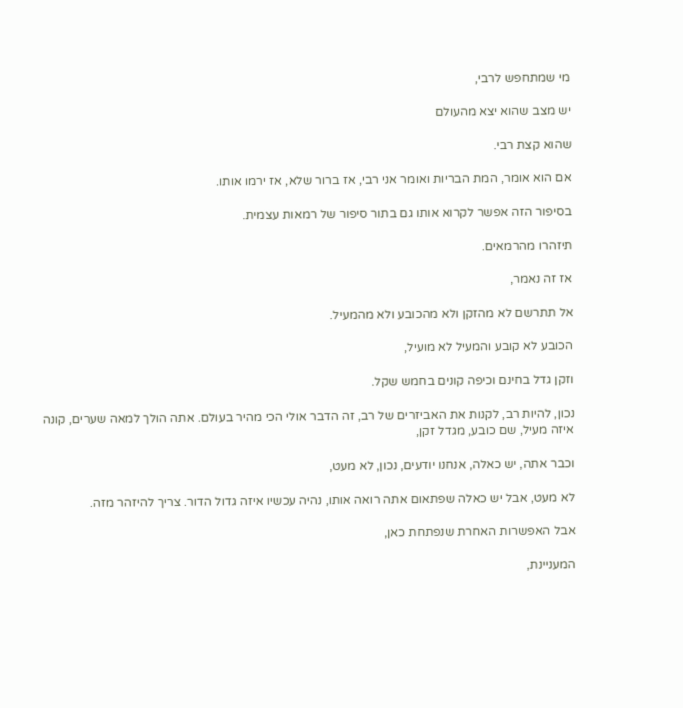מי שמתחפש לרבי,

יש מצב שהוא יצא מהעולם

שהוא קצת רבי.

אם הוא אומר, המת הבריות ואומר אני רבי, אז ברור שלא, אז ירמו אותו.

בסיפור הזה אפשר לקרוא אותו גם בתור סיפור של רמאות עצמית.

תיזהרו מהרמאים.

אז זה נאמר,

אל תתרשם לא מהזקן ולא מהכובע ולא מהמעיל.

הכובע לא קובע והמעיל לא מועיל,

וזקן גדל בחינם וכיפה קונים בחמש שקל.

נכון, להיות רב, לקנות את האביזרים של רב, זה הדבר אולי הכי מהיר בעולם. אתה הולך למאה שערים, קונה איזה מעיל, שם כובע, מגדל זקן,

וכבר אתה, יש כאלה, אנחנו יודעים, נכון, לא מעט,

לא מעט, אבל יש כאלה שפתאום אתה רואה אותו, נהיה עכשיו איזה גדול הדור. צריך להיזהר מזה.

אבל האפשרות האחרת שנפתחת כאן,

המעניינת,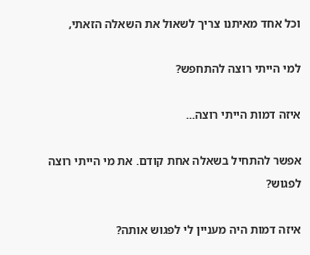וכל אחד מאיתנו צריך לשאול את השאלה הזאתי,

למי הייתי רוצה להתחפש?

איזה דמות הייתי רוצה...

אפשר להתחיל בשאלה אחת קודם. את מי הייתי רוצה לפגוש?

איזה דמות היה מעניין לי לפגוש אותה?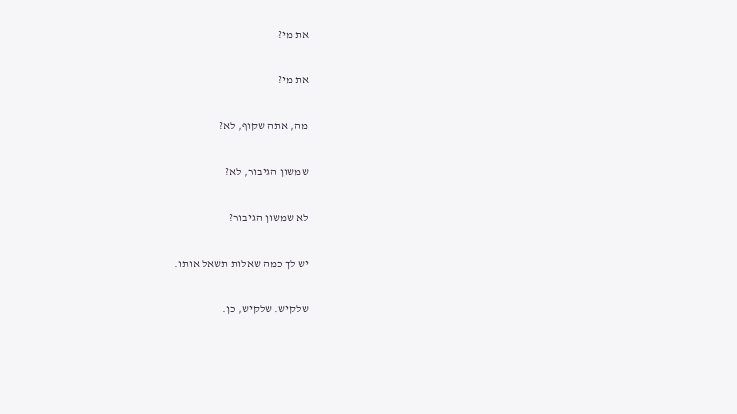את מי?

את מי?

מה, אתה שקוף, לא?

שמשון הגיבור, לא?

לא שמשון הגיבור?

יש לך כמה שאלות תשאל אותו.

שלקיש. שלקיש, כן.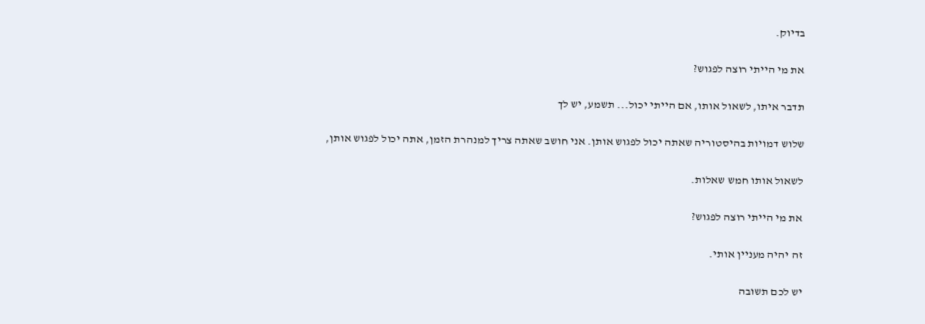בדיוק.

את מי הייתי רוצה לפגוש?

תדבר איתו, לשאול אותו, אם הייתי יכול... תשמע, יש לך

שלוש דמויות בהיסטוריה שאתה יכול לפגוש אותן. אני חושב שאתה צריך למנהרת הזמן, אתה יכול לפגוש אותן,

לשאול אותו חמש שאלות.

את מי הייתי רוצה לפגוש?

זה יהיה מעניין אותי.

יש לכם תשובה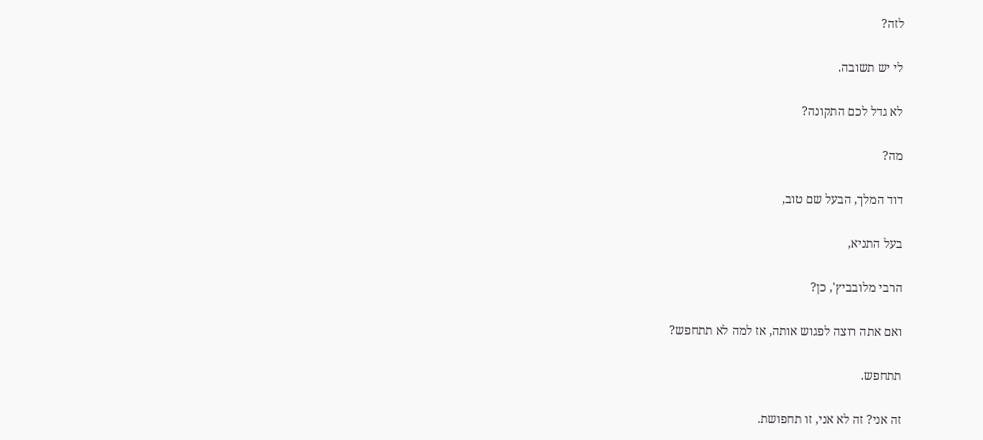לזה?

לי יש תשובה.

לא גדל לכם התקונה?

מה?

דוד המלך, הבעל שם טוב,

בעל התניא,

הרבי מלובביץ', כן?

ואם אתה רוצה לפגוש אותה, אז למה לא תתחפש?

תתחפש.

זה אני? זה לא אני, זו תחפושת.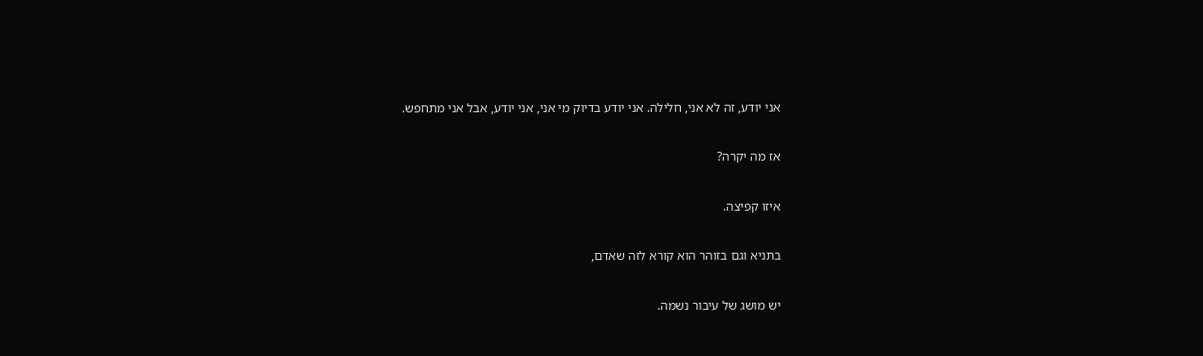אני יודע, זה לא אני, חלילה. אני יודע בדיוק מי אני, אני יודע, אבל אני מתחפש.

אז מה יקרה?

איזו קפיצה.

בתניא וגם בזוהר הוא קורא לזה שאדם,

יש מושג של עיבור נשמה.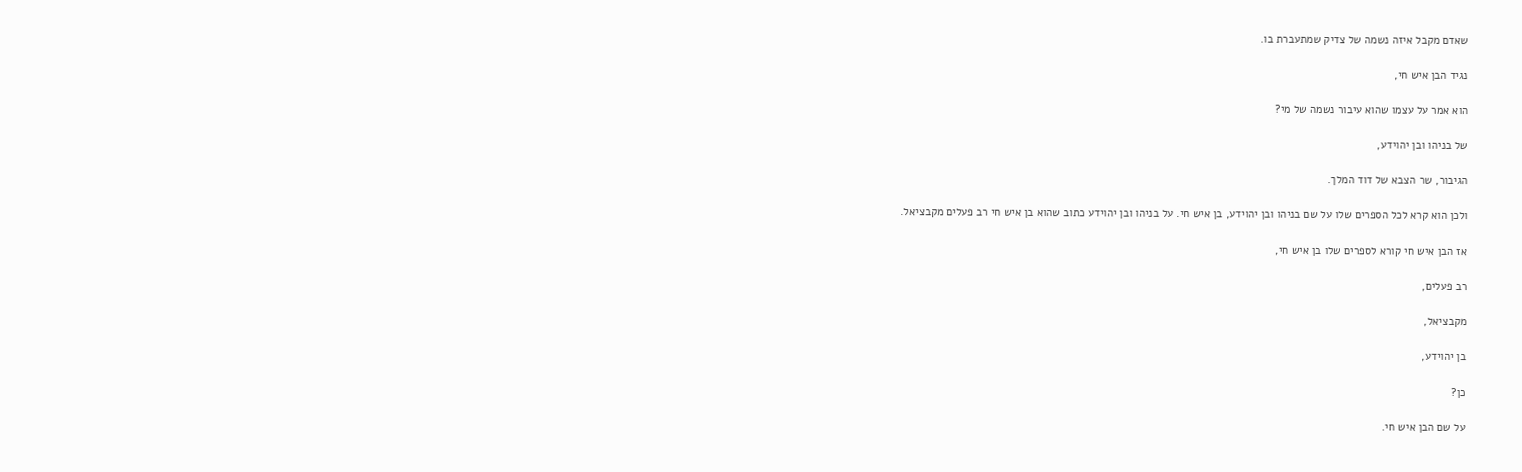שאדם מקבל איזה נשמה של צדיק שמתעברת בו.

נגיד הבן איש חי,

הוא אמר על עצמו שהוא עיבור נשמה של מי?

של בניהו ובן יהוידע,

הגיבור, שר הצבא של דוד המלך.

ולכן הוא קרא לכל הספרים שלו על שם בניהו ובן יהוידע, בן איש חי. על בניהו ובן יהוידע כתוב שהוא בן איש חי רב פעלים מקבציאל.

אז הבן איש חי קורא לספרים שלו בן איש חי,

רב פעלים,

מקבציאל,

בן יהוידע,

כן?

על שם הבן איש חי.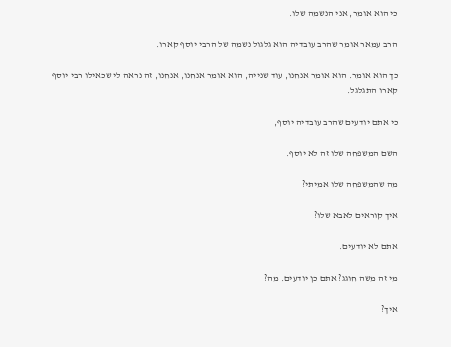כי הוא אומר, אני הנשמה שלו.

הרב עמאר אומר שהרב עובדיה הוא גלגול נשמה של הרבי יוסף קארו.

כך הוא אומר. הוא אומר אנחנו, עוד שנייה, הוא אומר אנחנו, אנחנו, זה נראה לי שכאילו רבי יוסף קארו התגלגל.

כי אתם יודעים שהרב עובדיה יוסף,

השם המשפחה שלו זה לא יוסף.

מה שהמשפחה שלו אמיתי?

איך קוראים לאבא שלו?

אתם לא יודעים.

מי זה משה חוגג? אתם כן יודעים. מה?

איך?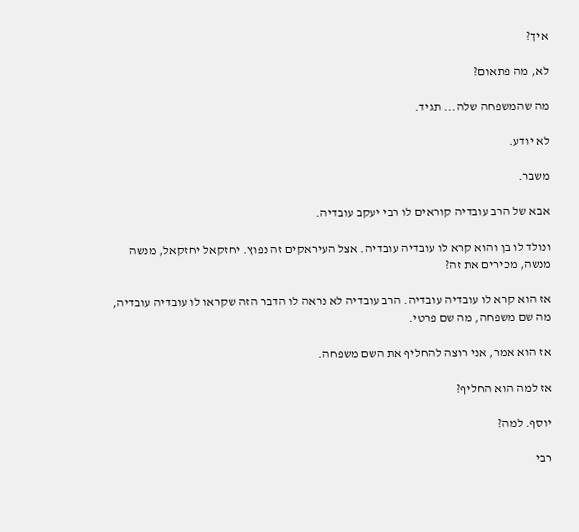איך?

לא, מה פתאום?

מה שהמשפחה שלה... תגיד.

לא יודע.

משבר.

אבא של הרב עובדיה קוראים לו רבי יעקב עובדיה.

ונולד לו בן והוא קרא לו עובדיה עובדיה. אצל העיראקים זה נפוץ. יחזקאל יחזקאל, מנשה מנשה, מכירים את זה?

אז הוא קרא לו עובדיה עובדיה. הרב עובדיה לא נראה לו הדבר הזה שקראו לו עובדיה עובדיה, מה שם משפחה, מה שם פרטי.

אז הוא אמר, אני רוצה להחליף את השם משפחה.

אז למה הוא החליף?

יוסף. למה?

רבי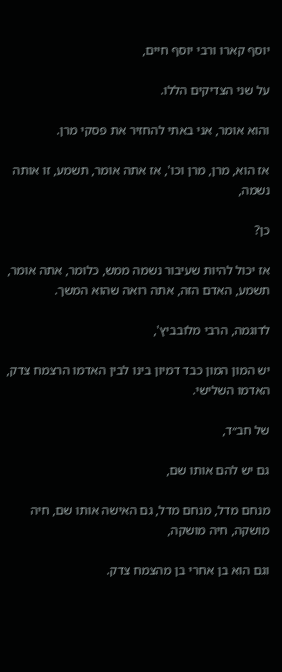יוסף קארו ורבי יוסף חיים,

על שני הצדיקים הללו.

והוא אומר, אני באתי להחזיר את פסקי מרן.

אז הוא, מרן, מרן וכו', אז אתה אומר, תשמע, זו אותה נשמה,

כן?

אז יכול להיות שעיבור נשמה ממש, כלומר, אתה אומר, תשמע, האדם הזה, אתה רואה שהוא המשך.

לדוגמה, הרבי מלובביץ',

יש המון המון כבד דמיון בינו לבין האדמו הרצמח צדק, האדמו השלישי.

של חב״ד,

גם יש להם אותו שם,

מנחם מדל, מנחם מדל, גם האישה אותו שם, חיה מושקה, חיה מושקה,

וגם הוא בן אחרי בן מהצמח צדק.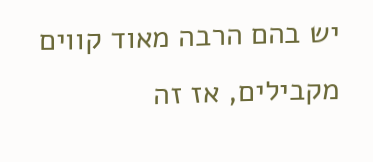יש בהם הרבה מאוד קווים מקבילים, אז זה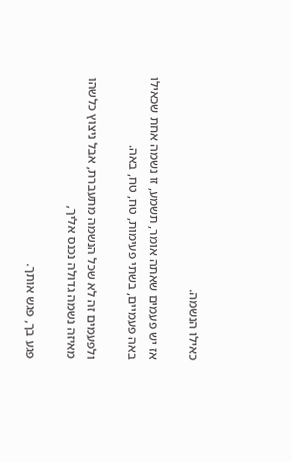כאילו הנשמה.

אז יש פעמים שאתה אומר, תשמע, זו נשמה אחת שכאילו באה פעמיים, בשתי פעימות, טח, טח, באה.

ולפעמים זה לא שכל הנשמה מתעברת, אבל ניצוץ כלשהו מאיזה נשמה גדולה נכנס אליך,

פגע בך, פגש אותך.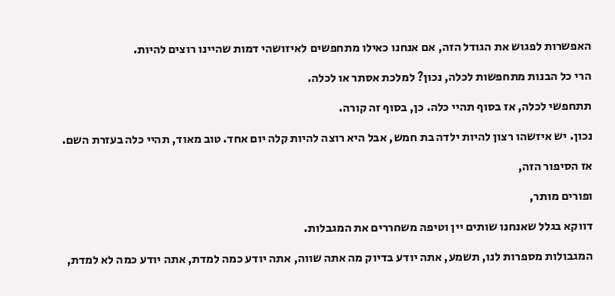האפשרות לפגוש את הגודל הזה, אם אנחנו כאילו מתחפשים לאיזושהי דמות שהיינו רוצים להיות.

הרי כל הבנות מתחפשות לכלה, נכון? למלכת אסתר או לכלה.

תתחפשי לכלה, אז בסוף תהיי כלה. כן, בסוף זה קורה.

נכון. יש איזשהו רצון להיות ילדה בת חמש, אבל היא רוצה להיות קלה יום אחד. טוב מאוד, תהיי כלה בעזרת השם.

אז הסיפור הזה,

ופורים מותר,

דווקא בגלל שאנחנו שותים יין וטיפה משחררים את המגבלות.

המגבולות מספרות לנו, תשמע, אתה יודע בדיוק מה אתה שווה, אתה יודע כמה למדת, אתה יודע כמה לא למדת,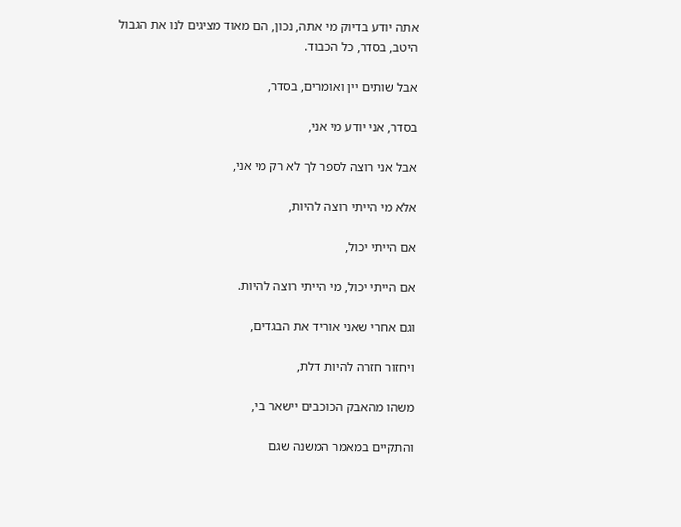אתה יודע בדיוק מי אתה, נכון, הם מאוד מציגים לנו את הגבול היטב, בסדר, כל הכבוד.

אבל שותים יין ואומרים, בסדר,

בסדר, אני יודע מי אני,

אבל אני רוצה לספר לך לא רק מי אני,

אלא מי הייתי רוצה להיות,

אם הייתי יכול,

אם הייתי יכול, מי הייתי רוצה להיות.

וגם אחרי שאני אוריד את הבגדים,

ויחזור חזרה להיות דלת,

משהו מהאבק הכוכבים יישאר בי,

והתקיים במאמר המשנה שגם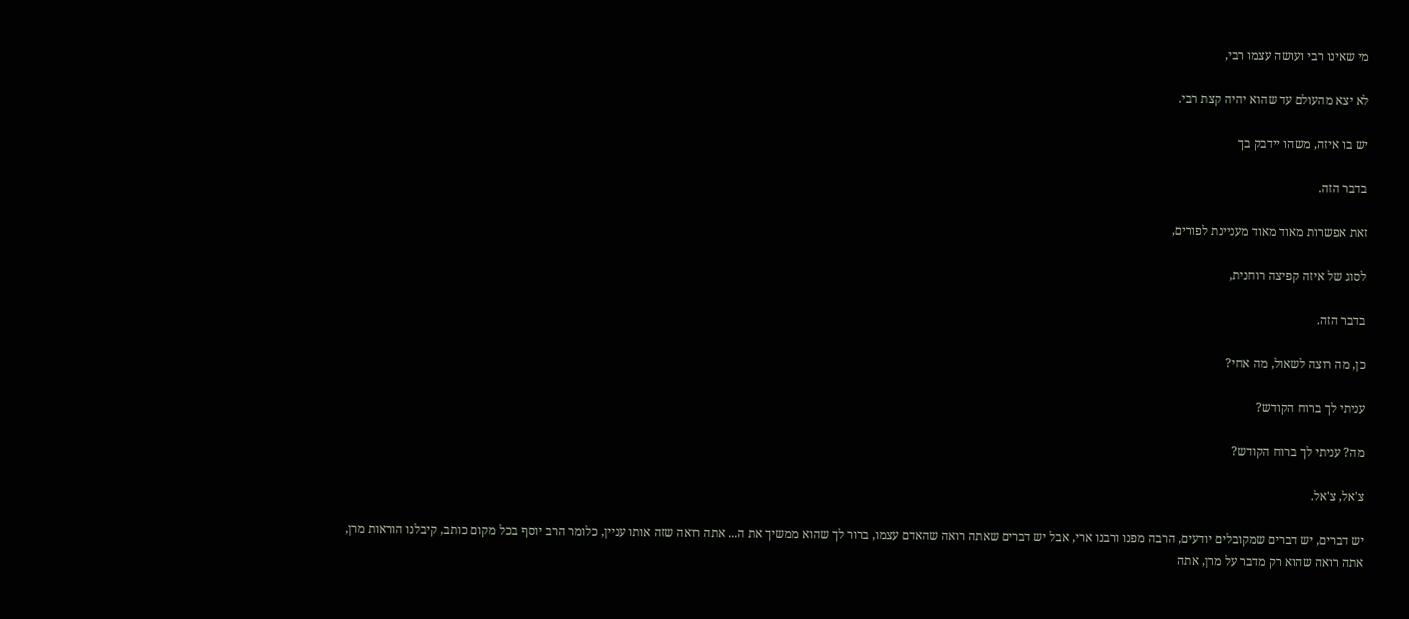מי שאינו רבי ועושה עצמו רבי,

לא יצא מהעולם עד שהוא יהיה קצת רבי.

יש בו איזה, משהו יידבק בך

בדבר הזה.

זאת אפשרות מאוד מאוד מעניינת לפורים,

לסוג של איזה קפיצה רוחנית,

בדבר הזה.

כן, מה רוצה לשאול, מה אחי?

עניתי לך ברוח הקודש?

מה? עניתי לך ברוח הקודש?

צ'אל, צ'אל.

יש דברים, יש דברים שמקובלים יודעים, הרבה מפנו ורבנו ארי, אבל יש דברים שאתה רואה שהאדם עצמו, ברור לך שהוא ממשיך את ה... אתה רואה שזה אותו עניין, כלומר הרב יוסף בכל מקום כותב, קיבלנו הוראות מרן, אתה רואה שהוא רק מדבר על מרן, אתה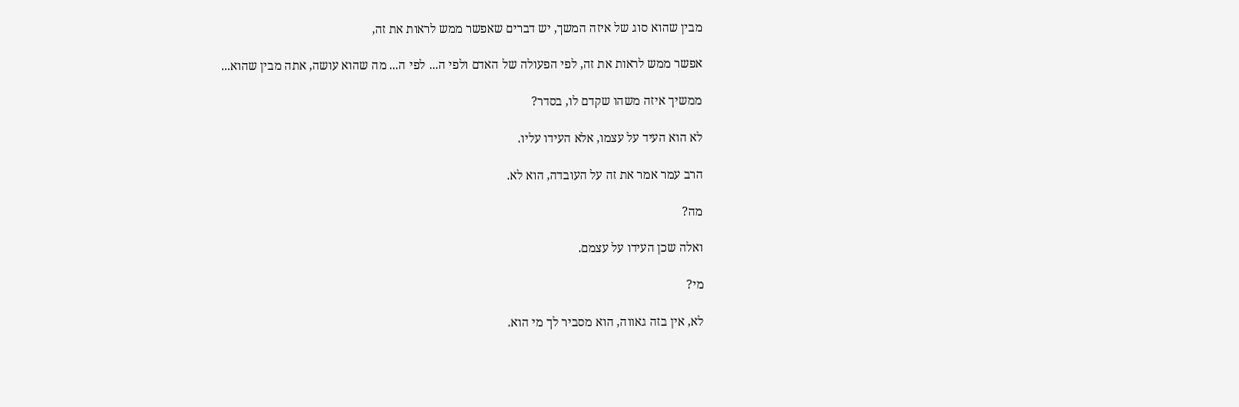מבין שהוא סוג של איזה המשך, יש דברים שאפשר ממש לראות את זה,

אפשר ממש לראות את זה, לפי הפעולה של האדם ולפי ה... לפי ה... מה שהוא עושה, אתה מבין שהוא...

ממשיך איזה משהו שקדם לו, בסדר?

לא הוא העיד על עצמו, אלא העידו עליו.

הרב עמר אמר את זה על העובדה, הוא לא.

מה?

ואלה שכן העידו על עצמם.

מי?

לא, אין בזה גאווה, הוא מסביר לך מי הוא.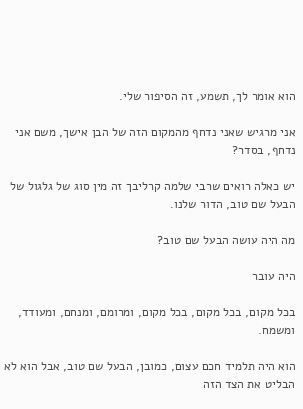הוא אומר לך, תשמע, זה הסיפור שלי.

אני מרגיש שאני נדחף מהמקום הזה של הבן אישך, משם אני נדחף, בסדר?

יש כאלה רואים שרבי שלמה קרליבך זה מין סוג של גלגול של הבעל שם טוב, הדור שלנו.

מה היה עושה הבעל שם טוב?

היה עובר

בכל מקום, בכל מקום, בכל מקום, ומרומם, ומנחם, ומעודד, ומשמח.

הוא היה תלמיד חכם עצום, כמובן, הבעל שם טוב, אבל הוא לא הבליט את הצד הזה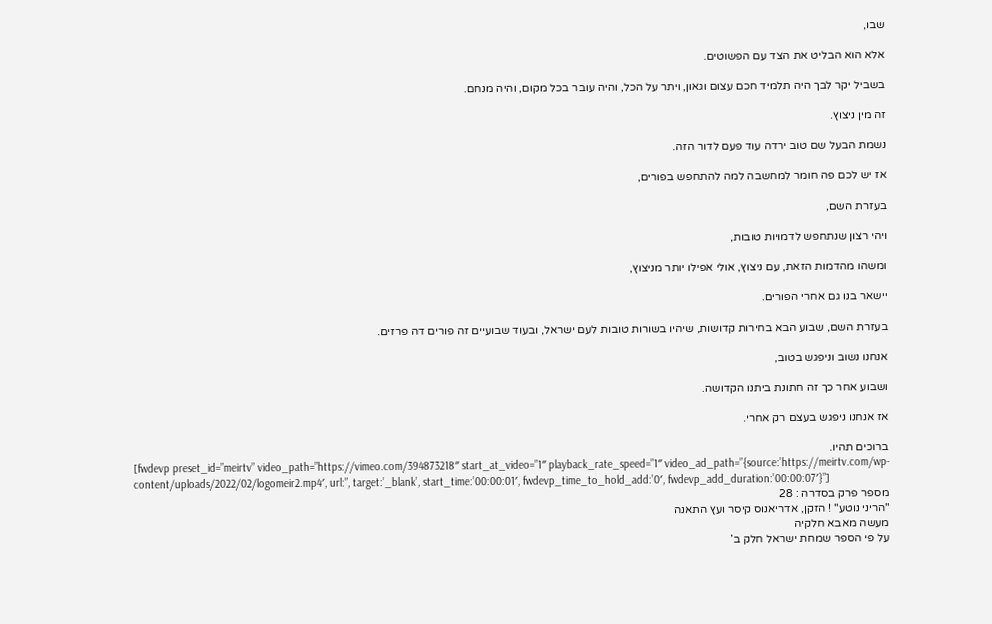שבו,

אלא הוא הבליט את הצד עם הפשוטים.

בשביל יקר לבך היה תלמיד חכם עצום וגאון, ויתר על הכל, והיה עובר בכל מקום, והיה מנחם.

זה מין ניצוץ.

נשמת הבעל שם טוב ירדה עוד פעם לדור הזה.

אז יש לכם פה חומר למחשבה למה להתחפש בפורים,

בעזרת השם,

ויהי רצון שנתחפש לדמויות טובות,

ומשהו מהדמות הזאת, עם ניצוץ, אולי אפילו יותר מניצוץ,

יישאר בנו גם אחרי הפורים.

בעזרת השם, שבוע הבא בחירות קדושות, שיהיו בשורות טובות לעם ישראל, ובעוד שבועיים זה פורים דה פרזים.

אנחנו נשוב וניפגש בטוב,

ושבוע אחר כך זה חתונת ביתנו הקדושה.

אז אנחנו ניפגש בעצם רק אחרי.

ברוכים תהיו.
[fwdevp preset_id=”meirtv” video_path=”https://vimeo.com/394873218″ start_at_video=”1″ playback_rate_speed=”1″ video_ad_path=”{source:’https://meirtv.com/wp-content/uploads/2022/02/logomeir2.mp4′, url:”, target:’_blank’, start_time:’00:00:01′, fwdevp_time_to_hold_add:’0′, fwdevp_add_duration:’00:00:07′}”]
מספר פרק בסדרה : 28
"הריני נוטע" ! הזקן, אדריאנוס קיסר ועץ התאנה
מעשה מאבא חלקיה
על פי הספר שמחת ישראל חלק ב’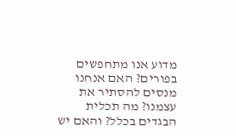מדוע אנו מתחפשים בפורים? האם אנחנו מנסים להסתיר את עצמנו? מה תכלית הבגדים בכלל? והאם יש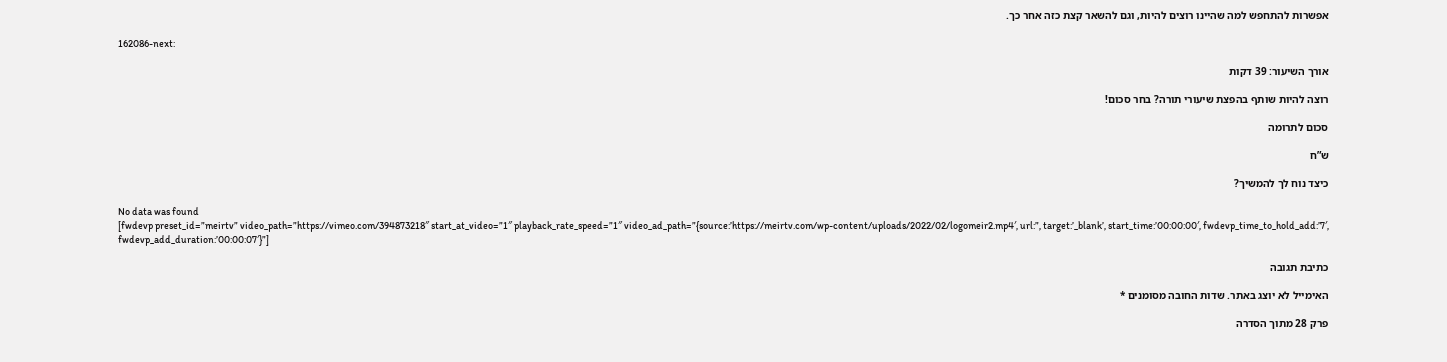אפשרות להתחפש למה שהיינו רוצים להיות, וגם להשאר קצת כזה אחר כך.

162086-next:

אורך השיעור: 39 דקות

רוצה להיות שותף בהפצת שיעורי תורה? בחר סכום!

סכום לתרומה

ש”ח

כיצד נוח לך להמשיך?

No data was found
[fwdevp preset_id=”meirtv” video_path=”https://vimeo.com/394873218″ start_at_video=”1″ playback_rate_speed=”1″ video_ad_path=”{source:’https://meirtv.com/wp-content/uploads/2022/02/logomeir2.mp4′, url:”, target:’_blank’, start_time:’00:00:00′, fwdevp_time_to_hold_add:’7′, fwdevp_add_duration:’00:00:07′}”]

כתיבת תגובה

האימייל לא יוצג באתר. שדות החובה מסומנים *

פרק 28 מתוך הסדרה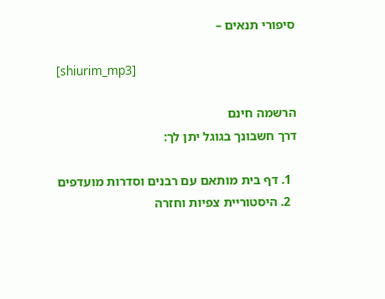סיפורי תנאים –

[shiurim_mp3]

הרשמה חינם
דרך חשבונך בגוגל יתן לך:

  1. דף בית מותאם עם רבנים וסדרות מועדפים
  2. היסטוריית צפיות וחזרה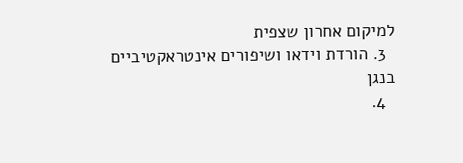למיקום אחרון שצפית
  3. הורדת וידאו ושיפורים אינטראקטיביים בנגן
  4.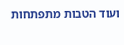ועוד הטבות מתפתחות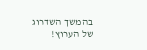בהמשך השדרוג של הערוץ!